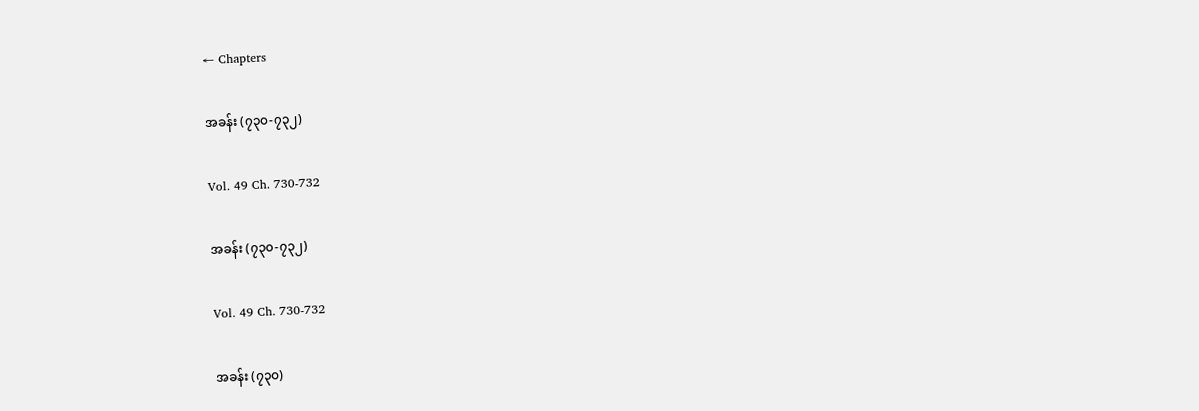← Chapters

အခန်း (၇၃၀-၇၃၂)

Vol. 49 Ch. 730-732

အခန်း (၇၃၀-၇၃၂)

Vol. 49 Ch. 730-732

အခန်း (၇၃၀)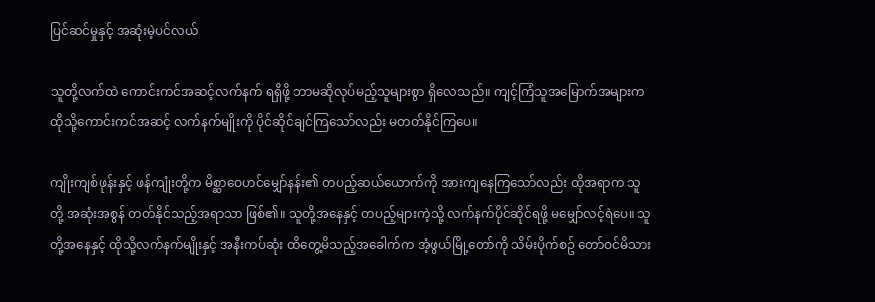ပြင်ဆင်မှုနှင့် အဆုံးမဲ့ပင်လယ်

သူတို့လက်ထဲ ကောင်းကင်အဆင့်လက်နက် ရရှိဖို့ ဘာမဆိုလုပ်မည့်သူများစွာ ရှိလေသည်။ ကျင့်ကြံသူအမြောက်အများက ထိုသို့ကောင်းကင်အဆင့် လက်နက်မျိုးကို ပိုင်ဆိုင်ချင်ကြသော်လည်း မတတ်နိုင်ကြပေ။

ကျိုးကျစ်ဖုန်းနှင့် ဖန်ကျုံးတို့က မိစ္ဆာဝေဟင်မျှော်နန်း၏ တပည့်ဆယ်ယောက်ကို အားကျနေကြသော်လည်း ထိုအရာက သူတို့ အဆုံးအစွန် တတ်နိုင်သည့်အရာသာ ဖြစ်၏။ သူတို့အနေနှင့် တပည့်များကဲ့သို့ လက်နက်ပိုင်ဆိုင်ရဖို့ မမျှော်လင့်ရဲပေ။ သူတို့အနေနှင့် ထိုသို့လက်နက်မျိုးနှင့် အနီးကပ်ဆုံး ထိတွေ့မိသည့်အခေါက်က အံ့ဖွယ်မြို့တော်ကို သိမ်းပိုက်စဥ် တော်ဝင်မိသား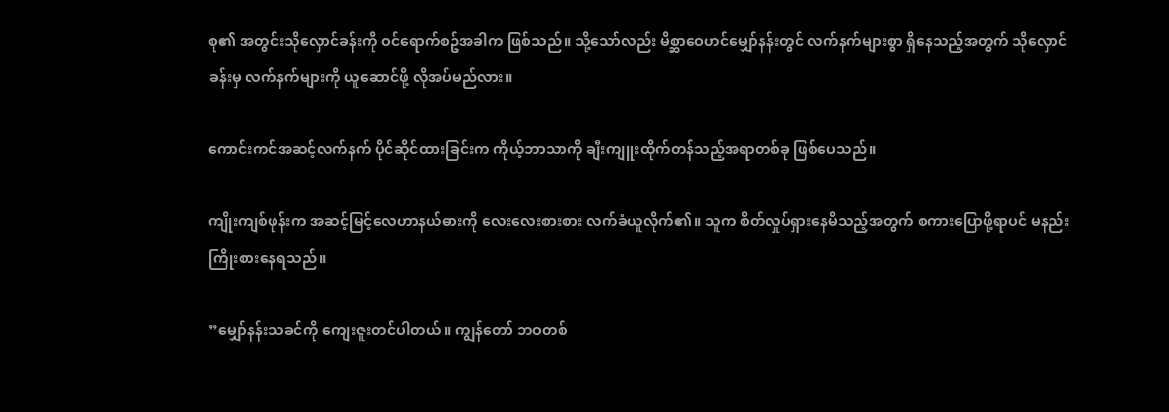စု၏ အတွင်းသိုလှောင်ခန်းကို ဝင်ရောက်စဥ်အခါက ဖြစ်သည်။ သို့သော်လည်း မိစ္ဆာဝေဟင်မျှော်နန်းတွင် လက်နက်များစွာ ရှိနေသည့်အတွက် သိုလှောင်ခန်းမှ လက်နက်များကို ယူဆောင်ဖို့ လိုအပ်မည်လား။

ကောင်းကင်အဆင့်လက်နက် ပိုင်ဆိုင်ထားခြင်းက ကိုယ့်ဘာသာကို ချီးကျူးထိုက်တန်သည့်အရာတစ်ခု ဖြစ်ပေသည်။

ကျိုးကျစ်ဖုန်းက အဆင့်မြင့်လေဟာနယ်ဓားကို လေးလေးစားစား လက်ခံယူလိုက်၏။ သူက စိတ်လှုပ်ရှားနေမိသည့်အတွက် စကားပြောဖို့ရာပင် မနည်းကြိုးစားနေရသည်။

”မျှော်နန်းသခင်ကို ကျေးဇူးတင်ပါတယ်။ ကျွန်တော် ဘဝတစ်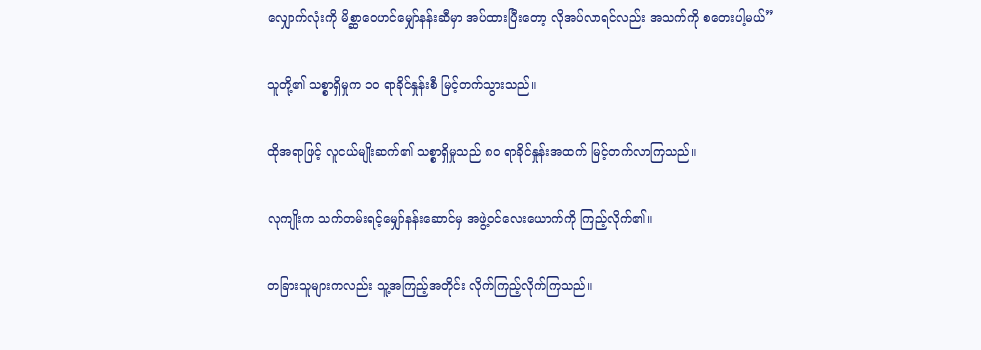လျှောက်လုံးကို မိစ္ဆာဝေဟင်မျှော်နန်းဆီမှာ အပ်ထားပြီးတော့ လိုအပ်လာရင်လည်း အသက်ကို စတေးပါ့မယ်”

သူတို့၏ သစ္စာရှိမှုက ၁၀ ရာခိုင်နှုန်းစီ မြင့်တက်သွားသည်။

ထိုအရာဖြင့် လူငယ်မျိုးဆက်၏ သစ္စာရှိမှုသည် ၈၀ ရာခိုင်နှုန်းအထက် မြင့်တက်လာကြသည်။

လုကျိုးက သက်တမ်းရင့်မျှော်နန်းဆောင်မှ အဖွဲ့ဝင်လေးယောက်ကို ကြည့်လိုက်၏။

တခြားသူများကလည်း သူ့အကြည့်အတိုင်း လိုက်ကြည့်လိုက်ကြသည်။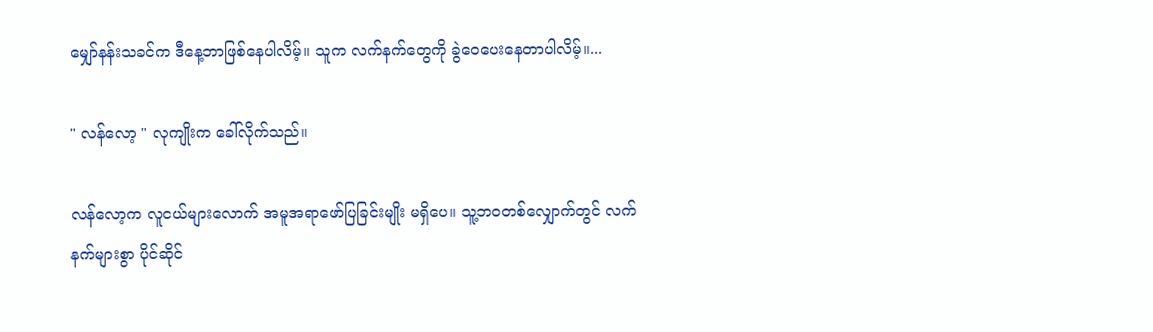မျှော်နန်းသခင်က ဒီနေ့ဘာဖြစ်နေပါလိမ့်။ သူက လက်နက်တွေကို ခွဲဝေပေးနေတာပါလိမ့်။...

" လန်လော့ " လုကျိုးက ခေါ်လိုက်သည်။

လန်လော့က လူငယ်များလောက် အမူအရာဖော်ပြခြင်းမျိုး မရှိပေ။ သူ့ဘဝတစ်လျှောက်တွင် လက်နက်များစွာ ပိုင်ဆိုင်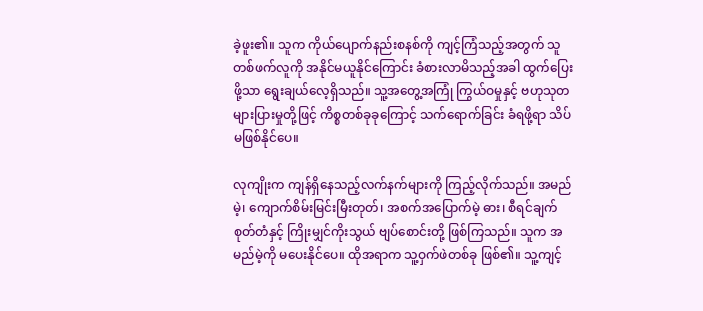ခဲ့ဖူး၏။ သူက ကိုယ်ပျောက်နည်းစနစ်ကို ကျင့်ကြံသည့်အတွက် သူ တစ်ဖက်လူကို အနိုင်မယူနိုင်ကြောင်း ခံစားလာမိသည့်အခါ ထွက်ပြေးဖို့သာ ရွေးချယ်လေ့ရှိသည်။ သူ့အတွေ့အကြုံ ကြွယ်ဝမှုနှင့် ဗဟုသုတများပြားမှုတို့ဖြင့် ကိစ္စတစ်ခုခုကြောင့် သက်ရောက်ခြင်း ခံရဖို့ရာ သိပ်မဖြစ်နိုင်ပေ။

လုကျိုးက ကျန်ရှိနေသည့်လက်နက်များကို ကြည့်လိုက်သည်။ အမည်မဲ့၊ ကျောက်စိမ်းမြင်းမြီးတုတ်၊ အစက်အပြောက်မဲ့ ဓား၊ စီရင်ချက်စုတ်တံနှင့် ကြိုးမျှင်ကိုးသွယ် ဗျပ်စောင်းတို့ ဖြစ်ကြသည်။ သူက အမည်မဲ့ကို မပေးနိုင်ပေ။ ထိုအရာက သူ့ဝှက်ဖဲတစ်ခု ဖြစ်၏။ သူ့ကျင့်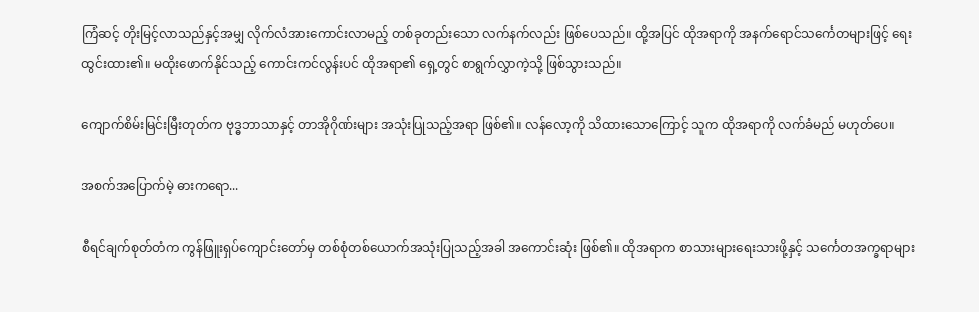ကြံဆင့် တိုးမြင့်လာသည်နှင့်အမျှ လိုက်လံအားကောင်းလာမည့် တစ်ခုတည်းသော လက်နက်လည်း ဖြစ်ပေသည်။ ထို့အပြင် ထိုအရာကို အနက်ရောင်သင်္ကေတများဖြင့် ရေးထွင်းထား၏။ မထိုးဖောက်နိုင်သည့် ကောင်းကင်လွန်းပင် ထိုအရာ၏ ရှေ့တွင် စာရွက်လွှာကဲ့သို့ ဖြစ်သွားသည်။

ကျောက်စိမ်းမြင်းမြီးတုတ်က ဗုဒ္ဓဘာသာနှင့် တာအိုဂိုဏ်းများ အသုံးပြုသည့်အရာ ဖြစ်၏။ လန်လော့ကို သိထားသောကြောင့် သူက ထိုအရာကို လက်ခံမည် မဟုတ်ပေ။

အစက်အပြောက်မဲ့ ဓားကရော...

စီရင်ချက်စုတ်တံက ကွန်ဖြူးရှပ်ကျောင်းတော်မှ တစ်စုံတစ်ယောက်အသုံးပြုသည့်အခါ အကောင်းဆုံး ဖြစ်၏။ ထိုအရာက စာသားများရေးသားဖို့နှင့် သင်္ကေတအက္ခရာများ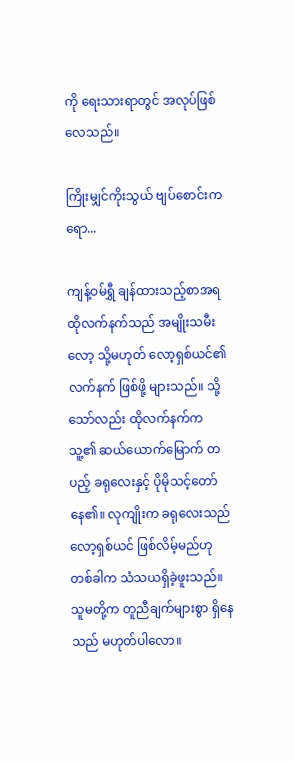ကို ရေးသားရာတွင် အလုပ်ဖြစ်လေသည်။

ကြိုးမျှင်ကိုးသွယ် ဗျပ်စောင်းကရော...

ကျန့်ဝမ်ရွှီ ချန်ထားသည့်စာအရ ထိုလက်နက်သည် အမျိုးသမီးလော့ သို့မဟုတ် လော့ရှစ်ယင်၏ လက်နက် ဖြစ်ဖို့ များသည်။ သို့သော်လည်း ထိုလက်နက်က သူ့၏ ဆယ်ယောက်မြောက် တပည့် ခရုလေးနှင့် ပိုမိုသင့်တော်နေ၏။ လုကျိုးက ခရုလေးသည် လော့ရှစ်ယင် ဖြစ်လိမ့်မည်ဟု တစ်ခါက သံသယရှိခဲ့ဖူးသည်။ သူမတို့က တူညီချက်များစွာ ရှိနေသည် မဟုတ်ပါလော။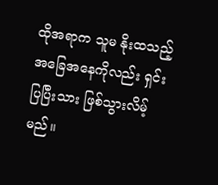ထိုအရာက သူမ နိုးထသည့်အခြေအနေကိုလည်း ရှင်းပြပြီးသား ဖြစ်သွားလိမ့်မည်။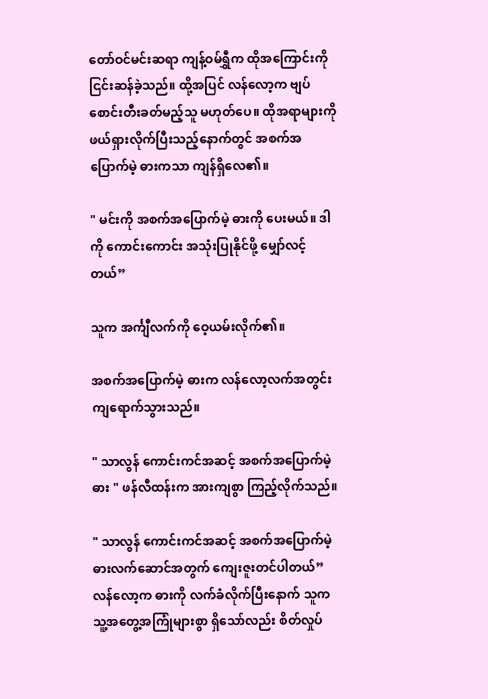တော်ဝင်မင်းဆရာ ကျန့်ဝမ်ရွှီက ထိုအကြောင်းကို ငြင်းဆန်ခဲ့သည်။ ထို့အပြင် လန်လော့က ဗျပ်စောင်းတီးခတ်မည့်သူ မဟုတ်ပေ။ ထိုအရာများကို ဖယ်ရှားလိုက်ပြီးသည့်နောက်တွင် အစက်အပြောက်မဲ့ ဓားကသာ ကျန်ရှိလေ၏။

" မင်းကို အစက်အပြောက်မဲ့ ဓားကို ပေးမယ်။ ဒါကို ကောင်းကောင်း အသုံးပြုနိုင်ဖို့ မျှော်လင့်တယ်”

သူက အင်္ကျီလက်ကို ဝေ့ယမ်းလိုက်၏။

အစက်အပြောက်မဲ့ ဓားက လန်လော့လက်အတွင်း ကျရောက်သွားသည်။

" သာလွန် ကောင်းကင်အဆင့် အစက်အပြောက်မဲ့ ဓား " ဖန်လီထန်းက အားကျစွာ ကြည့်လိုက်သည်။

" သာလွန် ကောင်းကင်အဆင့် အစက်အပြောက်မဲ့ ဓားလက်ဆောင်အတွက် ကျေးဇူးတင်ပါတယ်” လန်လော့က ဓားကို လက်ခံလိုက်ပြီးနောက် သူက သူ့အတွေ့အကြုံများစွာ ရှိသော်လည်း စိတ်လှုပ်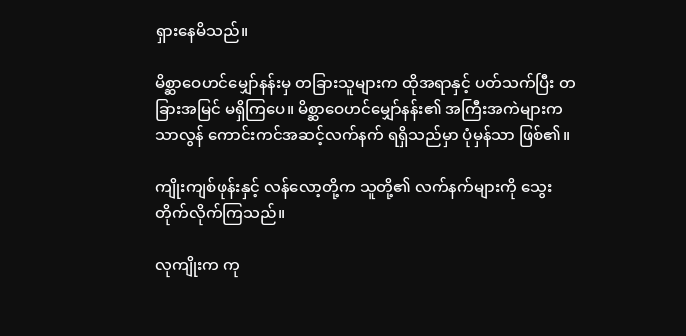ရှားနေမိသည်။

မိစ္ဆာဝေဟင်မျှော်နန်းမှ တခြားသူများက ထိုအရာနှင့် ပတ်သက်ပြီး တခြားအမြင် မရှိကြပေ။ မိစ္ဆာဝေဟင်မျှော်နန်း၏ အကြီးအကဲများက သာလွန် ကောင်းကင်အဆင့်လက်နက် ရရှိသည်မှာ ပုံမှန်သာ ဖြစ်၏။

ကျိုးကျစ်ဖုန်းနှင့် လန်လော့တို့က သူတို့၏ လက်နက်များကို သွေးတိုက်လိုက်ကြသည်။

လုကျိုးက ကု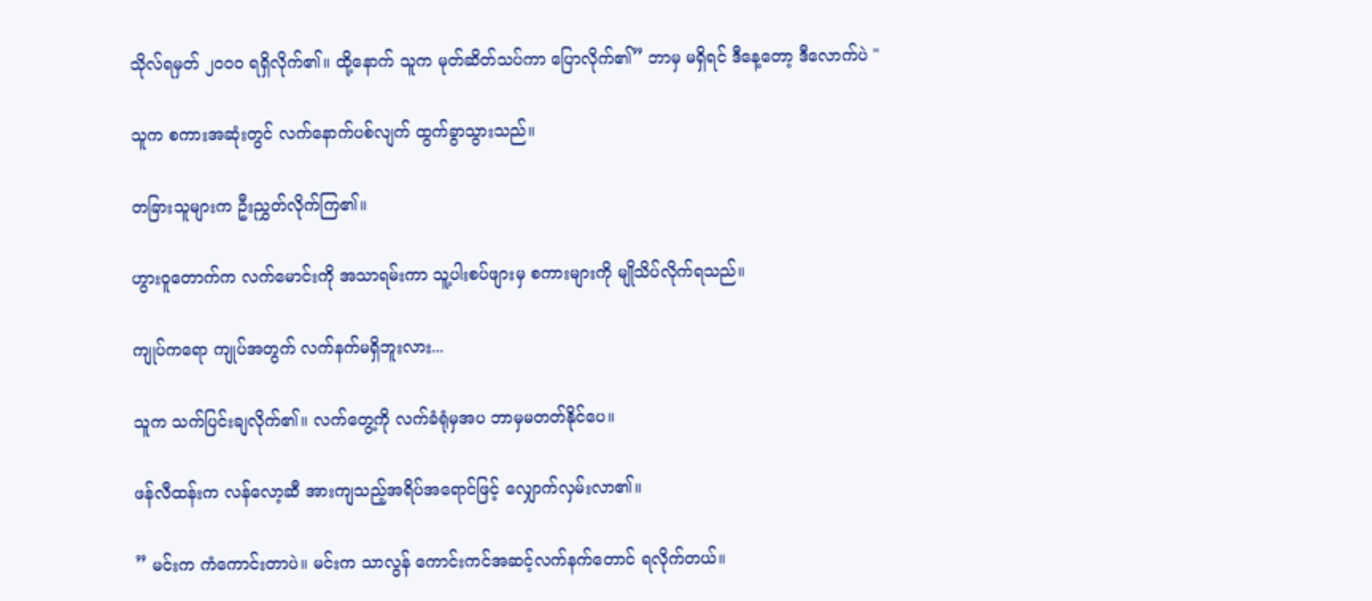သိုလ်ရမှတ် ၂၀၀၀ ရရှိလိုက်၏။ ထို့နောက် သူက မုတ်ဆိတ်သပ်ကာ ပြောလိုက်၏” ဘာမှ မရှိရင် ဒီနေ့တော့ ဒီလောက်ပဲ "

သူက စကားအဆုံးတွင် လက်နောက်ပစ်လျက် ထွက်ခွာသွားသည်။

တခြားသူများက ဦးညွှတ်လိုက်ကြ၏။

ဟွားဝူတောက်က လက်မောင်းကို အသာရမ်းကာ သူ့ပါးစပ်ဖျားမှ စကားများကို မျိုသိပ်လိုက်ရသည်။

ကျုပ်ကရော ကျုပ်အတွက် လက်နက်မရှိဘူးလား...

သူက သက်ပြင်းချလိုက်၏။ လက်တွေ့ကို လက်ခံရုံမှအပ ဘာမှမတတ်နိုင်ပေ။

ဖန်လီထန်းက လန်လော့ဆီ အားကျသည့်အရိပ်အရောင်ဖြင့် လျှောက်လှမ်းလာ၏။

” မင်းက ကံကောင်းတာပဲ။ မင်းက သာလွန် ကောင်းကင်အဆင့်လက်နက်တောင် ရလိုက်တယ်။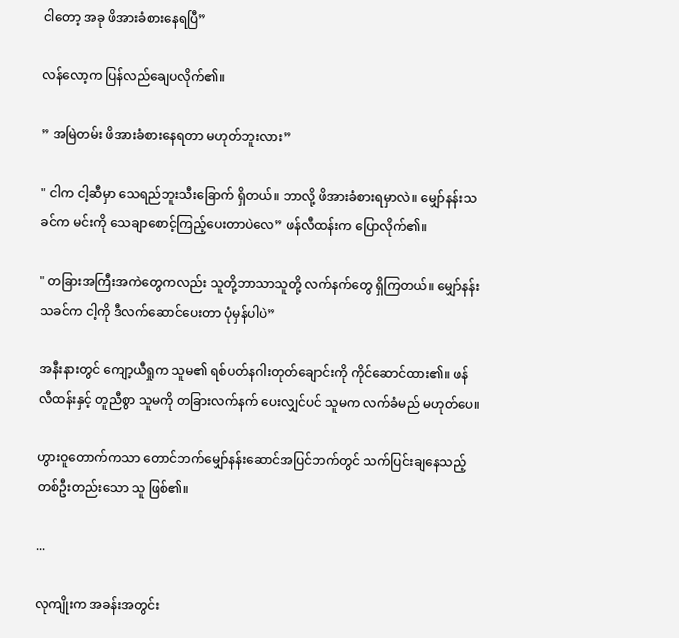ငါတော့ အခု ဖိအားခံစားနေရပြီ”

လန်လော့က ပြန်လည်ချေပလိုက်၏။

” အမြဲတမ်း ဖိအားခံစားနေရတာ မဟုတ်ဘူးလား”

" ငါက ငါ့ဆီမှာ သေရည်ဘူးသီးခြောက် ရှိတယ်။ ဘာလို့ ဖိအားခံစားရမှာလဲ။ မျှော်နန်းသခင်က မင်းကို သေချာစောင့်ကြည့်ပေးတာပဲလေ” ဖန်လီထန်းက ပြောလိုက်၏။

" တခြားအကြီးအကဲတွေကလည်း သူတို့ဘာသာသူတို့ လက်နက်တွေ ရှိကြတယ်။ မျှော်နန်းသခင်က ငါ့ကို ဒီလက်ဆောင်ပေးတာ ပုံမှန်ပါပဲ”

အနီးနားတွင် ကျော့ယီရှုက သူမ၏ ရစ်ပတ်နဂါးတုတ်ချောင်းကို ကိုင်ဆောင်ထား၏။ ဖန်လီထန်းနှင့် တူညီစွာ သူမကို တခြားလက်နက် ပေးလျှင်ပင် သူမက လက်ခံမည် မဟုတ်ပေ။

ဟွားဝူတောက်ကသာ တောင်ဘက်မျှော်နန်းဆောင်အပြင်ဘက်တွင် သက်ပြင်းချနေသည့် တစ်ဦးတည်းသော သူ ဖြစ်၏။

...

လုကျိုးက အခန်းအတွင်း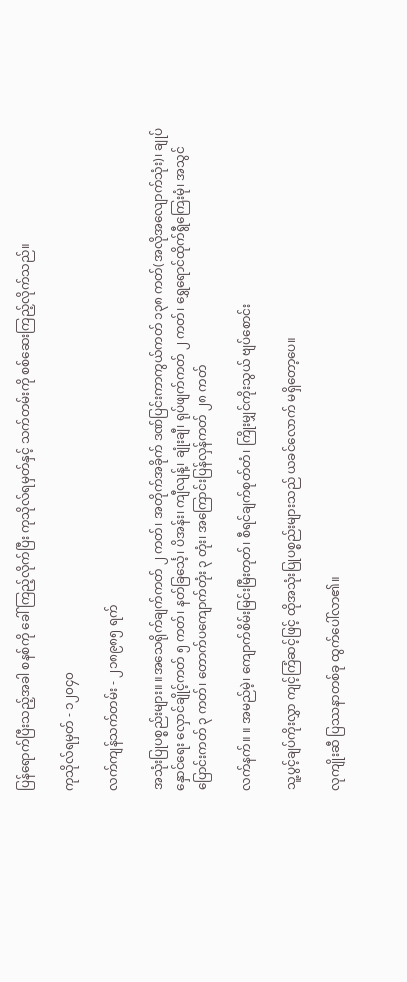ပြန်ရောက်ပြီးသည့်အခါ စနစ်ကို ခေါ်ကြည့်လိုက်ပြီး ကုသိုလ်ရမှတ်နှင့် သက်တမ်းကို စစ်ဆေးကြည့်လိုက်သည်။

ကုသိုလ်ရမှတ် - ၁၂၀၄၀

လက်ကျန်သက်တမ်း - ၂၁၈၉၈၅ ရက်

အသုံးပြုပစ္စည်းများ။ ။အသေရိုက်ချက်ကတ် ၂ ကတ်၊ အတိုက်အခိုက် ဒဏ်ပြင်းကာကွယ်ကတ် ၁၃၈ ကတ်(အလိုအလျောက်သုံး)၊ ချုပ်နှောင်ရေး လှောင်ချိုင့်ကတ် ၅ ကတ်၊ နတ်ခြင်္သေ့၊ ပိအန်း၊ ကျီလျန့်၊ ချုံးချီ၊ ရုပ်ဖျက်ကတ် ၂ ကတ်၊ ရွှေရောင်ထိုက်ရွီကြေးမုံ၊ အသွင်ပြောင်းကတ် ၃ ကတ်၊ တောက်ပကျောက်တုံး ၃ တုံး၊ အကြောင်းပြန်လှန်ကတ် ၂၈ ကတ်

လက်နက်။ ။ အမည်မဲ့၊ ကျောက်စိမ်းမြင်းမြီးတုတ်၊ စီရင်ချက်စုတ်တံ၊ ကြိုးမျှင်ကိုးသွယ် ဗျပ်စောင်း

သူ့ပွင့်ချပ်ကိုးလွှာ ကျင့်ကြံဆင့်ဖြင့် ထိုအသုံးပြုပစ္စည်းများသည် ယခင်လောက် မရှိတော့ပေ။

လုကျိုးဆီ ပြဿနာတစ်ခု ထွက်ပေါ်လာ၏။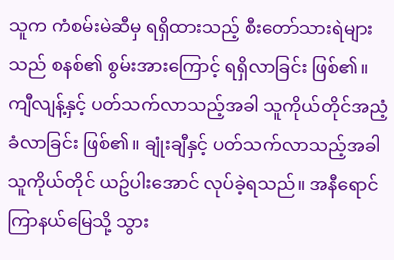သူက ကံစမ်းမဲဆီမှ ရရှိထားသည့် စီးတော်သားရဲများသည် စနစ်၏ စွမ်းအားကြောင့် ရရှိလာခြင်း ဖြစ်၏။ ကျီလျန့်နှင့် ပတ်သက်လာသည့်အခါ သူကိုယ်တိုင်အညံ့ခံလာခြင်း ဖြစ်၏။ ချုံးချီနှင့် ပတ်သက်လာသည့်အခါ သူကိုယ်တိုင် ယဥ်ပါးအောင် လုပ်ခဲ့ရသည်။ အနီရောင်ကြာနယ်မြေသို့ သွား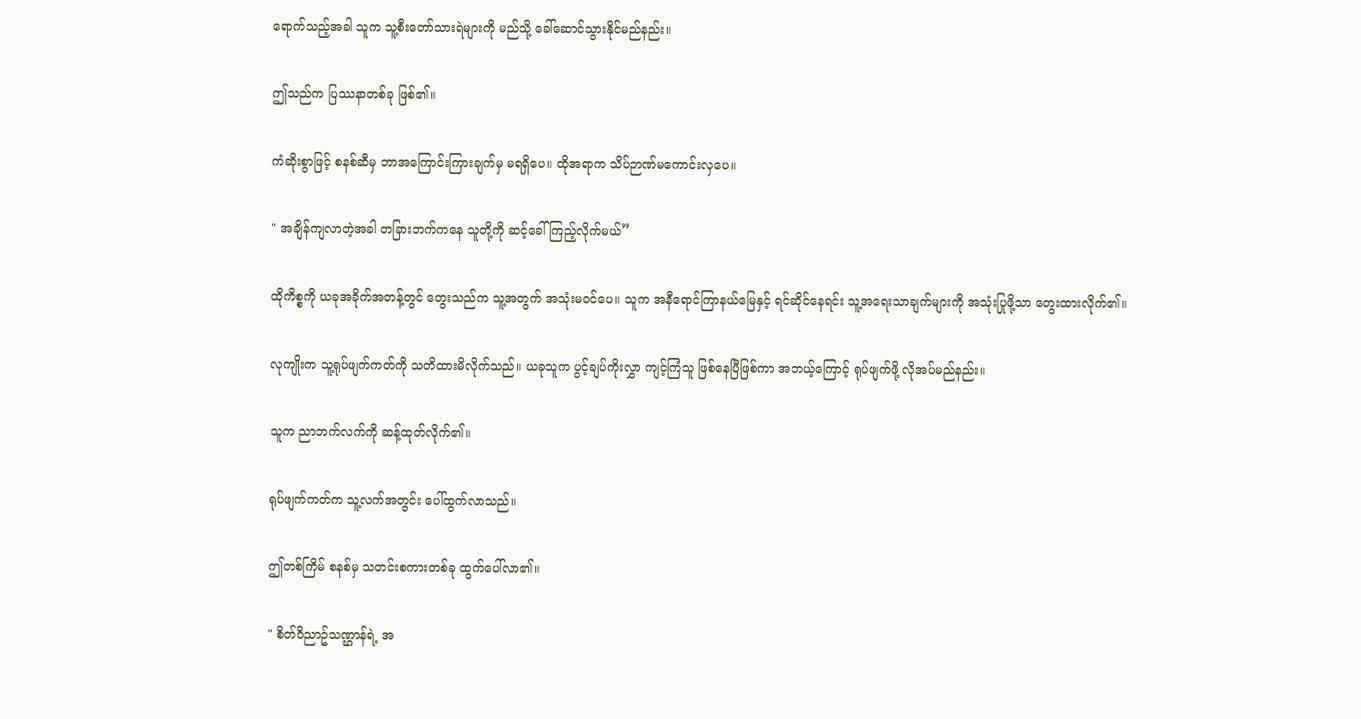ရောက်သည့်အခါ သူက သူ့စီးတော်သားရဲများကို မည်သို့ ခေါ်ဆောင်သွားနိုင်မည်နည်း။

ဤသည်က ပြဿနာတစ်ခု ဖြစ်၏။

ကံဆိုးစွာဖြင့် စနစ်ဆီမှ ဘာအကြောင်းကြားချက်မှ မရရှိပေ။ ထိုအရာက သိပ်ဉာဏ်မကောင်းလှပေ။

" အချိန်ကျလာတဲ့အခါ တခြားဘက်ကနေ သူတို့ကို ဆင့်ခေါ်ကြည့်လိုက်မယ်”

ထိုကိစ္စကို ယခုအခိုက်အတန့်တွင် တွေးသည်က သူ့အတွက် အသုံးမဝင်ပေ။ သူက အနီရောင်ကြာနယ်မြေနှင့် ရင်ဆိုင်နေရင်း သူ့အရေးသာချက်များကို အသုံးပြုဖို့သာ တွေးထားလိုက်၏။

လုကျိုးက သူ့ရုပ်ဖျက်ကတ်ကို သတိထားမိလိုက်သည်။ ယခုသူက ပွင့်ချပ်ကိုးလွှာ ကျင့်ကြံသူ ဖြစ်နေပြီဖြစ်ကာ အဘယ့်ကြောင့် ရုပ်ဖျက်ဖို့ လိုအပ်မည်နည်း။

သူက ညာဘက်လက်ကို ဆန့်ထုတ်လိုက်၏။

ရုပ်ဖျက်ကတ်က သူ့လက်အတွင်း ပေါ်ထွက်လာသည်။

ဤတစ်ကြိမ် စနစ်မှ သတင်းစကားတစ်ခု ထွက်ပေါ်လာ၏။

" စိတ်ဝိညာဥ်သဏ္ဌာန်ရဲ့ အ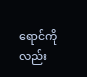ရောင်ကိုလည်း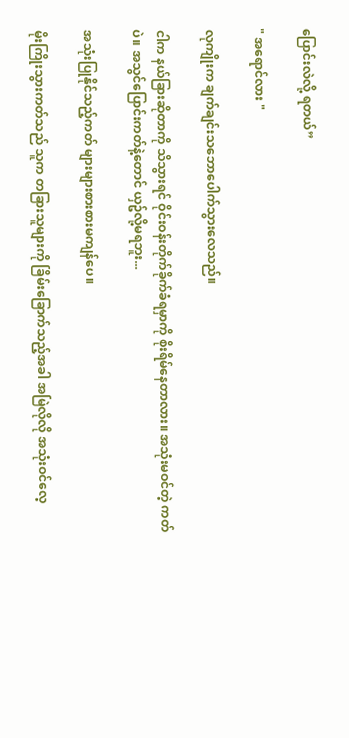ပြောင်းလဲလို့ ရတယ်”

" အရောင်လား "

လုကျိုးက ချက်ချင်းသဘောပေါက်သွားလေသည်။

ငါက နယ်ခြားဆိုတာကို သိသွားရင် ဝိုင်းဝန်းတိုက်ခိုက်ခံရမှာကို စိုးရိမ်နေတာလား။ အသုံးမဝင်တဲ့ ကတ်ပဲ။ အသွင်ပြောင်းကတ်နဲ့တောင် ယှဥ်လို့မရဘူး...

အသုံးပြုနိုင်သည့်ကတ် များများစားစားမကျန်ပေ။

မိုးကြိုးသွားကတ်သည် သူက တခြားသူများကို ခြိမ်းခြောက်သည့်အခါ အမြဲလိုလို အသုံးဝင်လေ့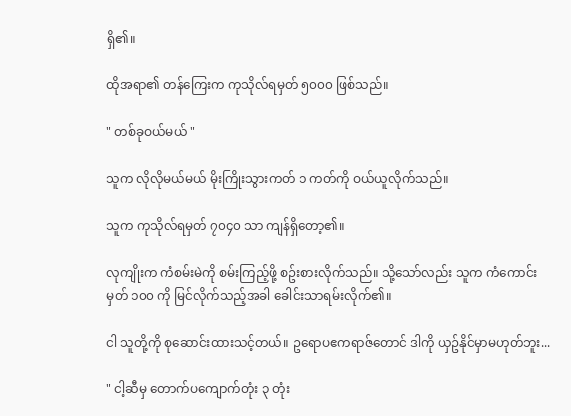ရှိ၏။

ထိုအရာ၏ တန်ကြေးက ကုသိုလ်ရမှတ် ၅၀၀၀ ဖြစ်သည်။

" တစ်ခုဝယ်မယ် "

သူက လိုလိုမယ်မယ် မိုးကြိုးသွားကတ် ၁ ကတ်ကို ဝယ်ယူလိုက်သည်။

သူက ကုသိုလ်ရမှတ် ၇၀၄၀ သာ ကျန်ရှိတော့၏။

လုကျိုးက ကံစမ်းမဲကို စမ်းကြည့်ဖို့ စဥ်းစားလိုက်သည်။ သို့သော်လည်း သူက ကံကောင်းမှတ် ၁၀၀ ကို မြင်လိုက်သည့်အခါ ခေါင်းသာရမ်းလိုက်၏။

ငါ သူတို့ကို စုဆောင်းထားသင့်တယ်။ ဥရောပဧကရာဇ်တောင် ဒါကို ယှဥ်နိုင်မှာမဟုတ်ဘူး...

" ငါ့ဆီမှ တောက်ပကျောက်တုံး ၃ တုံး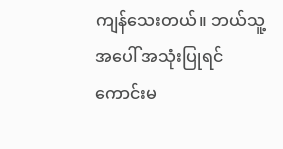ကျန်သေးတယ်။ ဘယ်သူ့အပေါ် အသုံးပြုရင် ကောင်းမ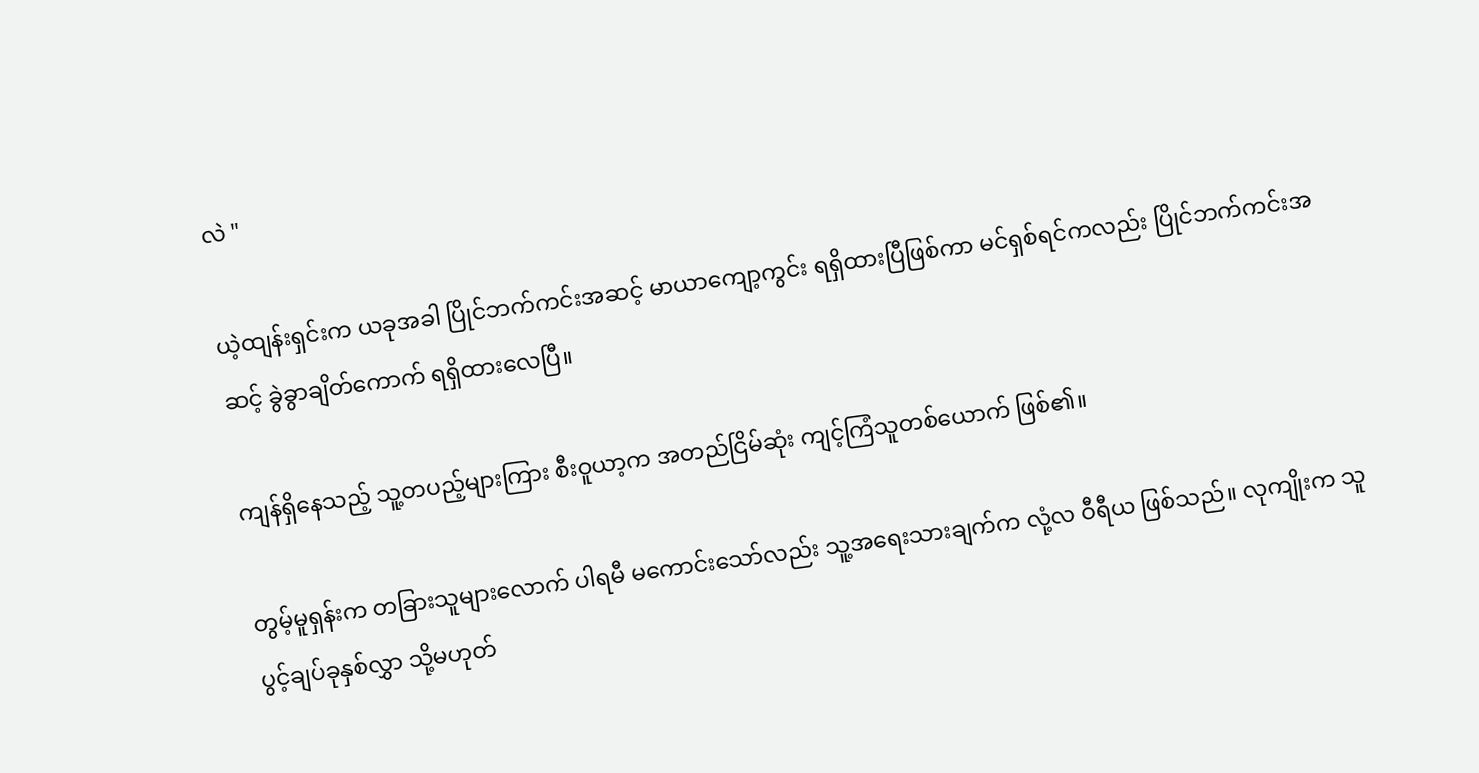လဲ "

ယဲ့ထျန်းရှင်းက ယခုအခါ ပြိုင်ဘက်ကင်းအဆင့် မာယာကျော့ကွင်း ရရှိထားပြီဖြစ်ကာ မင်ရှစ်ရင်ကလည်း ပြိုင်ဘက်ကင်းအဆင့် ခွဲခွာချိတ်ကောက် ရရှိထားလေပြီ။

ကျန်ရှိနေသည့် သူ့တပည့်များကြား စီးဝူယာ့က အတည်ငြိမ်ဆုံး ကျင့်ကြံသူတစ်ယောက် ဖြစ်၏။

တွမ့်မူရှန်းက တခြားသူများလောက် ပါရမီ မကောင်းသော်လည်း သူ့အရေးသားချက်က လုံ့လ ဝီရီယ ဖြစ်သည်။ လုကျိုးက သူ ပွင့်ချပ်ခုနှစ်လွှာ သို့မဟုတ်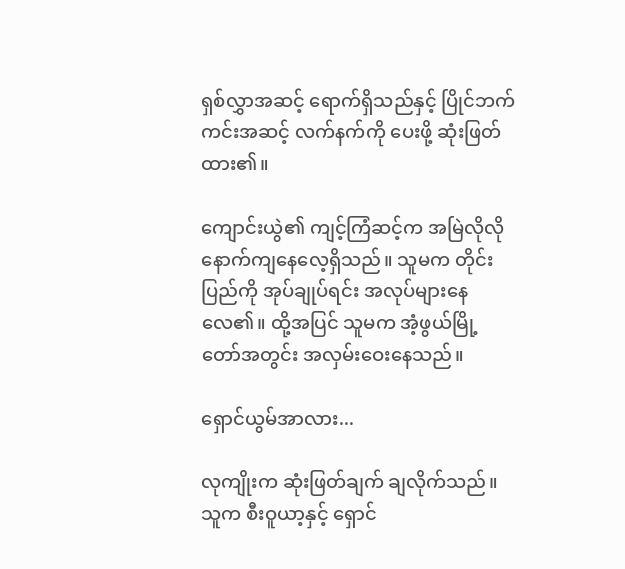ရှစ်လွှာအဆင့် ရောက်ရှိသည်နှင့် ပြိုင်ဘက်ကင်းအဆင့် လက်နက်ကို ပေးဖို့ ဆုံးဖြတ်ထား၏။

ကျောင်းယွဲ၏ ကျင့်ကြံဆင့်က အမြဲလိုလို နောက်ကျနေလေ့ရှိသည်။ သူမက တိုင်းပြည်ကို အုပ်ချုပ်ရင်း အလုပ်များနေလေ၏။ ထို့အပြင် သူမက အံ့ဖွယ်မြို့တော်အတွင်း အလှမ်းဝေးနေသည်။

ရှောင်ယွမ်အာလား...

လုကျိုးက ဆုံးဖြတ်ချက် ချလိုက်သည်။ သူက စီးဝူယာ့နှင့် ရှောင်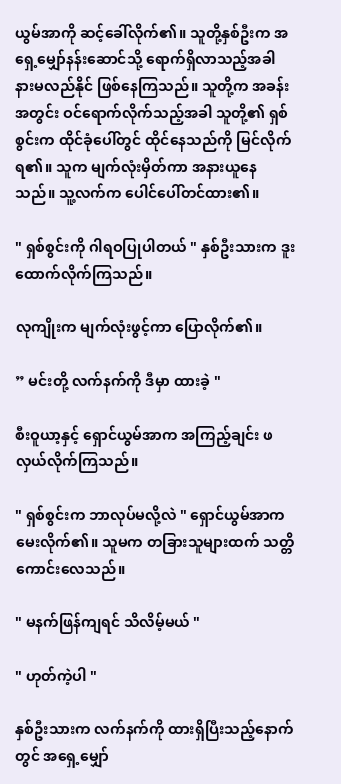ယွမ်အာကို ဆင့်ခေါ်လိုက်၏။ သူတို့နှစ်ဦးက အရှေ့မျှော်နန်းဆောင်သို့ ရောက်ရှိလာသည့်အခါ နားမလည်နိုင် ဖြစ်နေကြသည်။ သူတို့က အခန်းအတွင်း ဝင်ရောက်လိုက်သည့်အခါ သူတို့၏ ရှစ်စွင်းက ထိုင်ခုံပေါ်တွင် ထိုင်နေသည်ကို မြင်လိုက်ရ၏။ သူက မျက်လုံးမှိတ်ကာ အနားယူနေသည်။ သူ့လက်က ပေါင်ပေါ်တင်ထား၏။

" ရှစ်စွင်းကို ဂါရဝပြုပါတယ် " နှစ်ဦးသားက ဒူးထောက်လိုက်ကြသည်။

လုကျိုးက မျက်လုံးဖွင့်ကာ ပြောလိုက်၏။

” မင်းတို့ လက်နက်ကို ဒီမှာ ထားခဲ့ "

စီးဝူယာ့နှင့် ရှောင်ယွမ်အာက အကြည့်ချင်း ဖလှယ်လိုက်ကြသည်။

" ရှစ်စွင်းက ဘာလုပ်မလို့လဲ " ရှောင်ယွမ်အာက မေးလိုက်၏။ သူမက တခြားသူများထက် သတ္တိကောင်းလေသည်။

" မနက်ဖြန်ကျရင် သိလိမ့်မယ် "

" ဟုတ်ကဲ့ပါ "

နှစ်ဦးသားက လက်နက်ကို ထားရှိပြီးသည့်နောက်တွင် အရှေ့မျှော်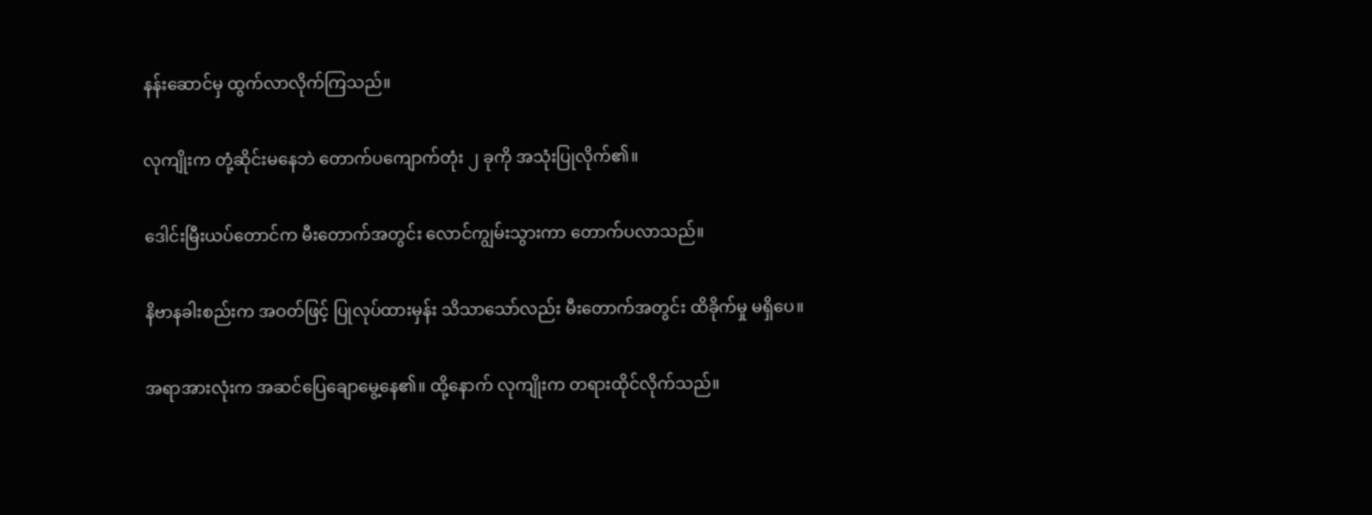နန်းဆောင်မှ ထွက်လာလိုက်ကြသည်။

လုကျိုးက တုံ့ဆိုင်းမနေဘဲ တောက်ပကျောက်တုံး ၂ ခုကို အသုံးပြုလိုက်၏။

ဒေါင်းမြီးယပ်တောင်က မီးတောက်အတွင်း လောင်ကျွမ်းသွားကာ တောက်ပလာသည်။

နိဗာနခါးစည်းက အဝတ်ဖြင့် ပြုလုပ်ထားမှန်း သိသာသော်လည်း မီးတောက်အတွင်း ထိခိုက်မှု မရှိပေ။

အရာအားလုံးက အဆင်ပြေချောမွေ့နေ၏။ ထို့နောက် လုကျိုးက တရားထိုင်လိုက်သည်။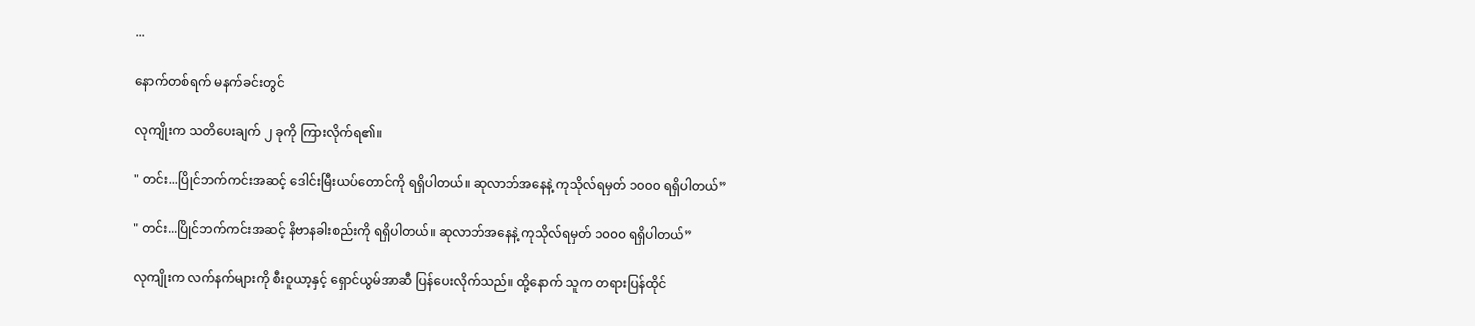...

နောက်တစ်ရက် မနက်ခင်းတွင်

လုကျိုးက သတိပေးချက် ၂ ခုကို ကြားလိုက်ရ၏။

" တင်း...ပြိုင်ဘက်ကင်းအဆင့် ဒေါင်းမြီးယပ်တောင်ကို ရရှိပါတယ်။ ဆုလာဘ်အနေနဲ့ ကုသိုလ်ရမှတ် ၁၀၀၀ ရရှိပါတယ်”

" တင်း...ပြိုင်ဘက်ကင်းအဆင့် နိဗာနခါးစည်းကို ရရှိပါတယ်။ ဆုလာဘ်အနေနဲ့ ကုသိုလ်ရမှတ် ၁၀၀၀ ရရှိပါတယ်”

လုကျိုးက လက်နက်များကို စီးဝူယာ့နှင့် ရှောင်ယွမ်အာဆီ ပြန်ပေးလိုက်သည်။ ထို့နောက် သူက တရားပြန်ထိုင်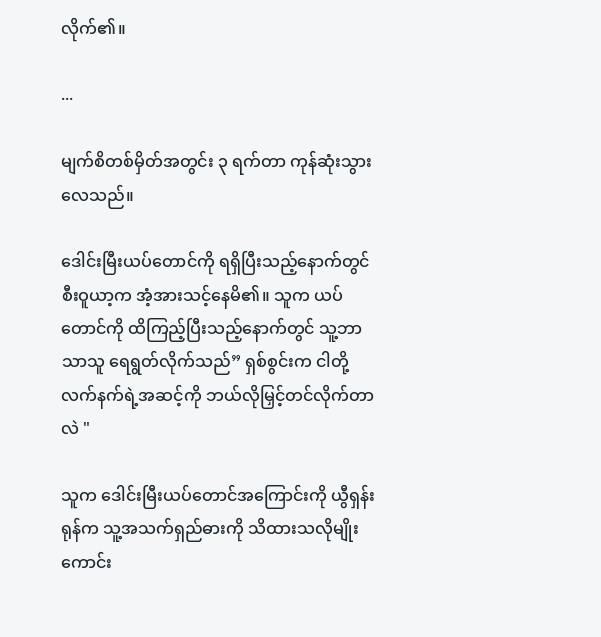လိုက်၏။

...

မျက်စိတစ်မှိတ်အတွင်း ၃ ရက်တာ ကုန်ဆုံးသွားလေသည်။

ဒေါင်းမြီးယပ်တောင်ကို ရရှိပြီးသည့်နောက်တွင် စီးဝူယာ့က အံ့အားသင့်နေမိ၏။ သူက ယပ်တောင်ကို ထိကြည့်ပြီးသည့်နောက်တွင် သူ့ဘာသာသူ ရေရွတ်လိုက်သည်” ရှစ်စွင်းက ငါတို့လက်နက်ရဲ့အဆင့်ကို ဘယ်လိုမြှင့်တင်လိုက်တာလဲ "

သူက ဒေါင်းမြီးယပ်တောင်အကြောင်းကို ယွီရှန်းရုန်က သူ့အသက်ရှည်ဓားကို သိထားသလိုမျိုး ကောင်း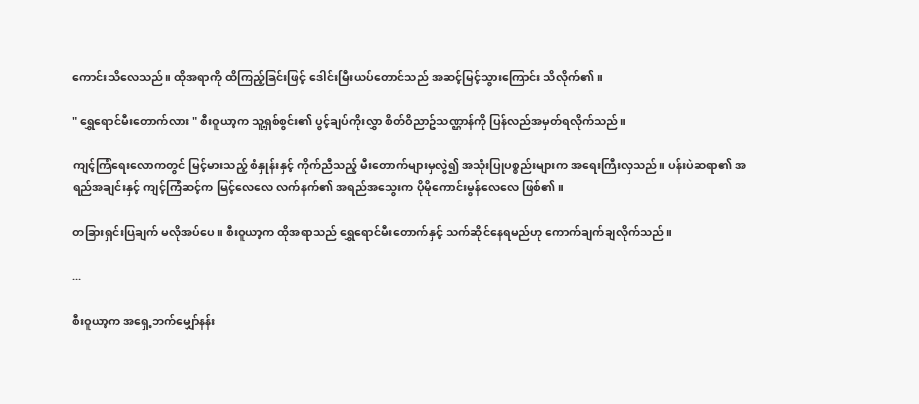ကောင်းသိလေသည်။ ထိုအရာကို ထိကြည့်ခြင်းဖြင့် ဒေါင်းမြီးယပ်တောင်သည် အဆင့်မြင့်သွားကြောင်း သိလိုက်၏။

" ရွှေရောင်မီးတောက်လား " စီးဝူယာ့က သူ့ရှစ်စွင်း၏ ပွင့်ချပ်ကိုးလွှာ စိတ်ဝိညာဥ်သဏ္ဌာန်ကို ပြန်လည်အမှတ်ရလိုက်သည်။

ကျင့်ကြံရေးလောကတွင် မြင့်မားသည့် စံနှုန်းနှင့် ကိုက်ညီသည့် မီးတောက်များမှလွဲ၍ အသုံးပြုပစ္စည်းများက အရေးကြီးလှသည်။ ပန်းပဲဆရာ၏ အရည်အချင်းနှင့် ကျင့်ကြံဆင့်က မြင့်လေလေ လက်နက်၏ အရည်အသွေးက ပိုမိုကောင်းမွန်လေလေ ဖြစ်၏။

တခြားရှင်းပြချက် မလိုအပ်ပေ။ စီးဝူယာ့က ထိုအရာသည် ရွှေရောင်မီးတောက်နှင့် သက်ဆိုင်နေရမည်ဟု ကောက်ချက်ချလိုက်သည်။

...

စီးဝူယာ့က အရှေ့ဘက်မျှော်နန်း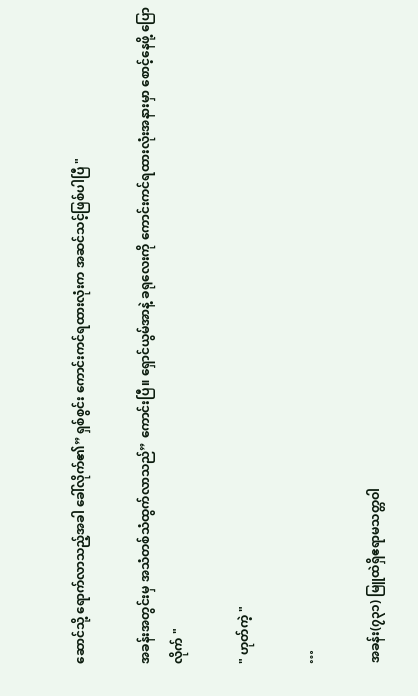ဆောင်သို့ ရောက်လာသည့်အခါ ခေါ်လိုက်၏” ရှစ်စွင်း ကောင်းကင်ရထားလုံးက အဆင်သင့်ဖြစ်ပါပြီ "

အခန်းအတွင်းမှ အသံတစ်သံထွက်လာသည်” ကောင်းပြီ။ ရှောင်ယွမ်အာနဲ့ ခရုလေးကို ကောင်းကင်ရထားလုံးအနားမှာ စောင့်နေဖို့ ပြောလိုက် "

" ဟုတ်ကဲ့ "

…

အခန်း(၇၃၁) မြူထဲရှိဧရာမသတ္တဝါ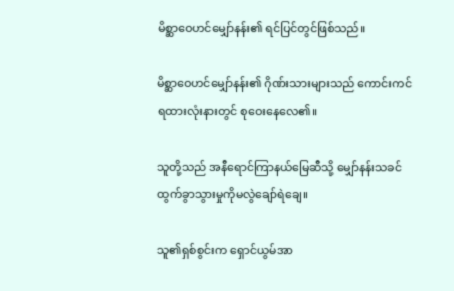မိစ္ဆာဝေဟင်မျှော်နန်း၏ ရင်ပြင်‌တွင်ဖြစ်သည်။

မိစ္ဆာဝေဟင်မျှော်နန်း၏ ဂိုဏ်းသားများသည် ကောင်းကင်ရထားလုံးနားတွင် စုဝေးနေလေ၏။

သူတို့သည် အနီရောင်ကြာနယ်မြေဆီသို့ မျှော်နန်းသခင်ထွက်ခွာသွားမှုကိုမလွဲချော်ရဲချေ။

သူ၏ရှစ်စွင်းက ရှောင်ယွမ်အာ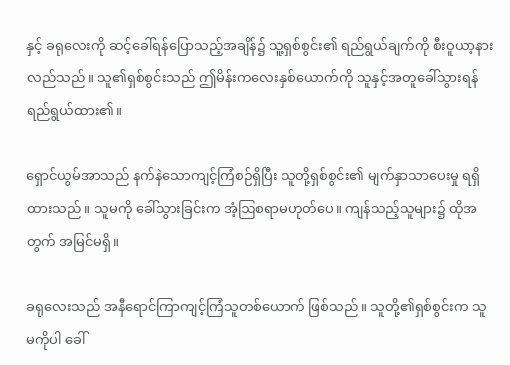နှင့် ခရုလေးကို ဆင့်ခေါ်ရန်ပြောသည့်အချိန်၌ သူ့ရှစ်စွင်း၏ ရည်ရွယ်ချက်ကို စီးဝူယာ့နားလည်သည်။ သူ၏ရှစ်စွင်းသည် ဤမိန်းကလေးနှစ်ယောက်ကို သူနှင့်အတူခေါ်သွားရန် ရည်ရွယ်ထား၏။

ရှောင်ယွမ်အာသည် နက်နဲသောကျင့်ကြံစဉ်ရှိပြီး သူတို့ရှစ်စွင်း၏ မျက်နှာသာပေးမှု ရရှိထားသည်။ သူမကို ခေါ်သွားခြင်းက အံ့ဩစရာမဟုတ်ပေ။ ကျန်သည့်သူများ၌ ထိုအတွက် အမြင်မရှိ။

ခရုလေးသည် အနီရောင်ကြာကျင့်ကြံသူတစ်ယောက် ဖြစ်သည်။ သူတို့၏ရှစ်စွင်းက သူမကိုပါ ခေါ်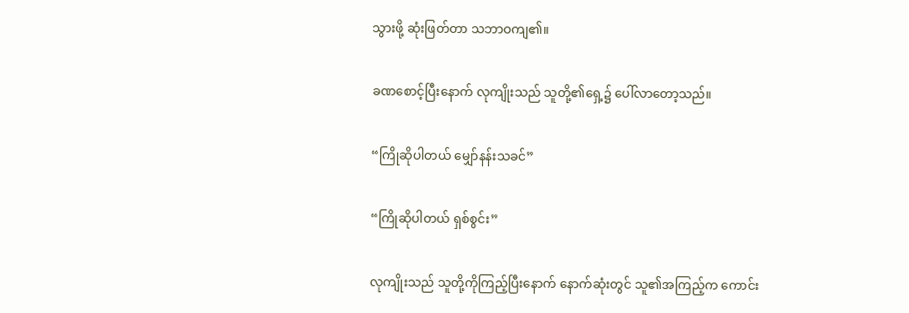သွားဖို့ ဆုံးဖြတ်တာ သဘာဝကျ၏။

ခဏစောင့်ပြီးနောက် လုကျိုးသည် သူတို့၏ရှေ့၌ ပေါ်လာတော့သည်။

“ကြိုဆိုပါတယ် မျှော်နန်းသခင်”

“ကြိုဆိုပါတယ် ရှစ်စွင်း”

လုကျိုးသည် သူတို့ကိုကြည့်ပြီးနောက် နောက်ဆုံးတွင် သူ၏အကြည့်က ကောင်း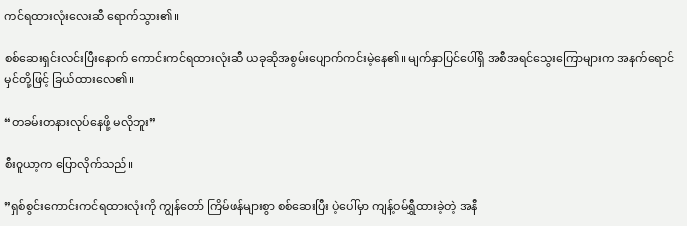ကင်ရထားလုံးလေးဆီ ရောက်သွား၏။

စစ်ဆေးရှင်းလင်းပြီး‌နောက် ကောင်းကင်ရထားလုံးဆီ ယခုဆိုအစွမ်းပျောက်ကင်းမဲ့နေ၏။ မျက်နှာပြင်ပေါ်ရှိ အစီအရင်သွေးကြောများက အနက်ရောင်မှင်တို့ဖြင့် ခြယ်ထားလေ၏။

“တခမ်းတနားလုပ်နေဖို့ မလိုဘူး”

စီး၀ူယာ့က ပြောလိုက်သည်။

”ရှစ်စွင်းကောင်းကင်ရထားလုံးကို ကျွန်တော် ကြိမ်ဖန်များစွာ စစ်ဆေးပြီး ပဲ့ပေါ်မှာ ကျန့်ဝမ်ရွှီထားခဲ့တဲ့ အနီ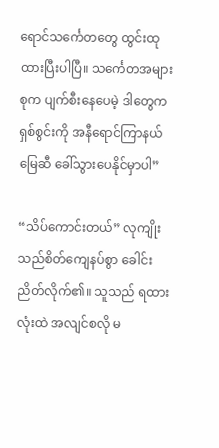ရောင်သင်္ကေတတွေ ထွင်းထုထားပြီးပါပြီ။ သင်္ကေတအများစုက ပျက်စီးနေပေမဲ့ ဒါတွေက ရှစ်စွင်းကို အနီရောင်ကြာနယ်မြေဆီ ခေါ်သွားပေနိုင်မှာပါ”

“သိပ်ကောင်းတယ်” လုကျိုးသည်စိတ်ကျေနပ်စွာ ခေါင်းညိတ်လိုက်၏။ သူသည် ရထားလုံးထဲ အလျင်စလို မ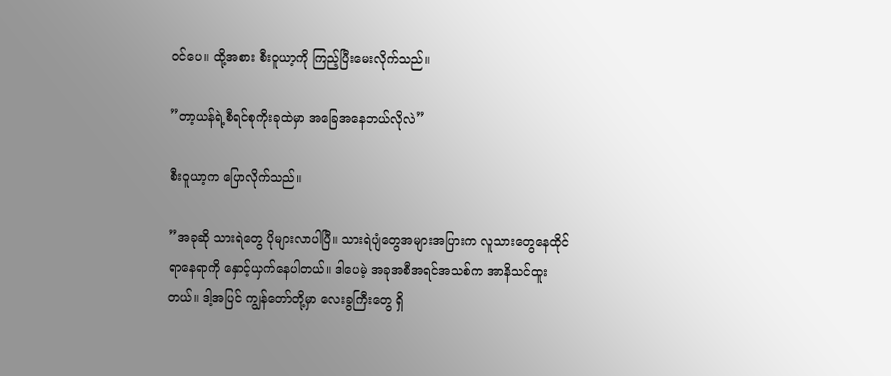ဝင်ပေ။ ထို့အစား စီး၀ူယာ့ကို ကြည့်ပြီးမေးလိုက်သည်။

”တာ့ယန်ရဲ့စီရင်စုကိုးခုထဲမှာ အခြေအနေဘယ်လိုလဲ”

စီးဝူယာ့က ပြောလိုက်သည်။

”အခုဆို သားရဲတွေ‌ ပိုများလာပါပြီ။ သားရဲပျံတွေအများအပြားက လူသားတွေနေထိုင်ရာနေရာကို နှောင့်ယှက်နေပါတယ်။ ဒါပေမဲ့ အခုအစီအရင်အသစ်က အာနိသင်ထူးတယ်။ ဒါ့အပြင် ကျွန်တော်တို့မှာ လေးခွကြီးတွေ ရှိ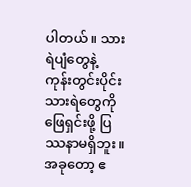ပါတယ်။ သားရဲပျံတွေနဲ့ ကုန်းတွင်းပိုင်းသားရဲတွေကို ဖြေရှင်းဖို့ ပြဿနာမရှိဘူး။ အခုတော့ ဧ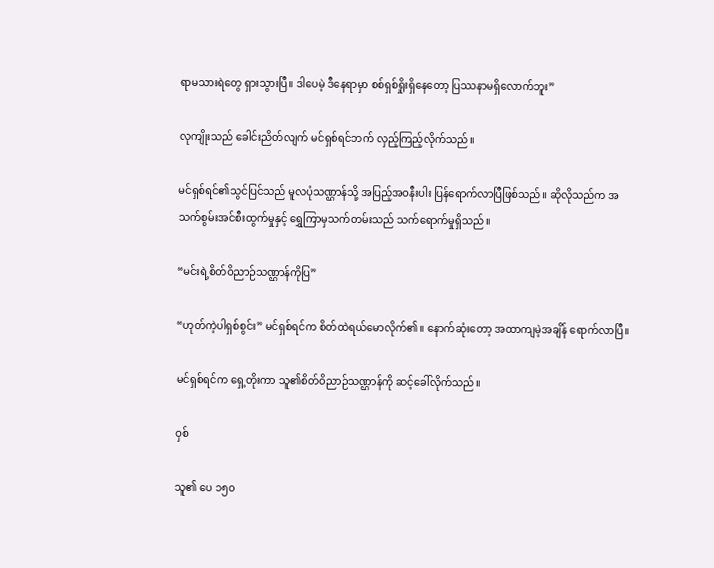ရာမသားရဲတွေ ရှားသွားပြီ။ ဒါပေမဲ့ ဒီနေရာမှာ စစ်ရှစ်ရှိုးရှိနေတော့ ပြဿနာမရှိလောက်ဘူး”

လုကျိုးသည် ခေါင်းညိတ်လျက် မင်ရှစ်ရင်ဘက် လှည့်ကြည့်လိုက်သည်။

မင်ရှစ်ရင်၏သွင်ပြင်သည် မူလပုံသဏ္ဌာန်သို့ အပြည့်အဝနီးပါး ပြန်ရောက်လာပြီဖြစ်သည်။ ဆိုလိုသည်က အသက်စွမ်းအင်စီးထွက်မှုနှင့် ရွှေကြာမှသက်တမ်းသည် သက်ရောက်မှုရှိသည်။

“မင်းရဲ့စိတ်ဝိညာဉ်သဏ္ဌာန်ကိုပြ”

“ဟုတ်ကဲ့ပါရှစ်စွင်း” မင်ရှစ်ရင်က စိတ်ထဲရယ်မောလိုက်၏။ နောက်ဆုံးတော့ အထာကျမဲ့အချိန် ရောက်လာပြီ။

မင်ရှစ်ရင်က ရှေ့တိုးကာ သူ၏စိတ်ဝိညာဉ်သဏ္ဌာန်ကို ဆင့်ခေါ်လိုက်သည်။

ဝှစ်

သူ၏ ပေ ၁၅၀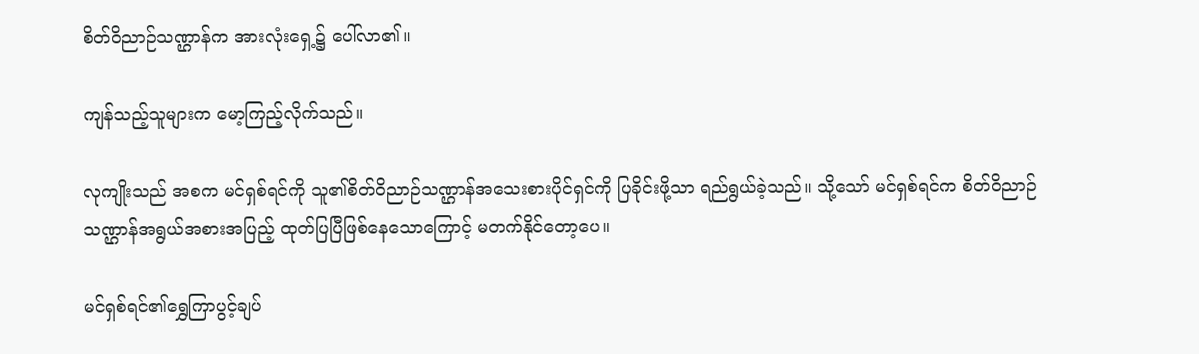စိတ်ဝိညာဉ်သဏ္ဌာန်က အားလုံးရှေ့၌ ပေါ်လာ၏။

ကျန်သည့်သူများက မော့ကြည့်လိုက်သည်။

လုကျိုးသည် အစက မင်ရှစ်ရင်ကို သူ၏စိတ်ဝိညာဉ်သဏ္ဌာန်အသေးစားပိုင်ရှင်ကို ပြခိုင်းဖို့သာ ရည်ရွယ်ခဲ့သည်။ သို့သော် မင်ရှစ်ရင်က စိတ်ဝိညာဉ်သဏ္ဌာန်အရွယ်အစားအပြည့် ထုတ်ပြပြီဖြစ်နေသောကြောင့် မတက်နိုင်တော့ပေ။

မင်ရှစ်ရင်၏ရွှေကြာပွင့်ချပ်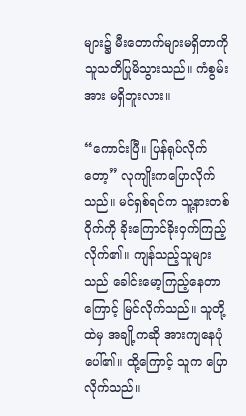များ၌ မီးတောက်များမရှိတာကို သူသတိပြုမိသွားသည်။ ကံစွမ်းအား မရှိဘူးလား။

“ကောင်းပြီ။ ပြန်ရုပ်လိုက်တော့” လုကျိုးကပြောလိုက်သည်။ မင်ရှစ်ရင်က သူ့နားတစ်ဝိုက်ကို ခိုးကြောင်ခိုးဝှက်ကြည့်လိုက်၏။ ကျန်သည့်သူများသည် ခေါင်းမော့ကြည့်နေတာကြောင့် မြင်လိုက်သည်။ သူတို့ထဲမှ အချို့ကဆို အားကျနေပုံပေါ်၏။ ထို့ကြောင့် သူက ပြောလိုက်သည်။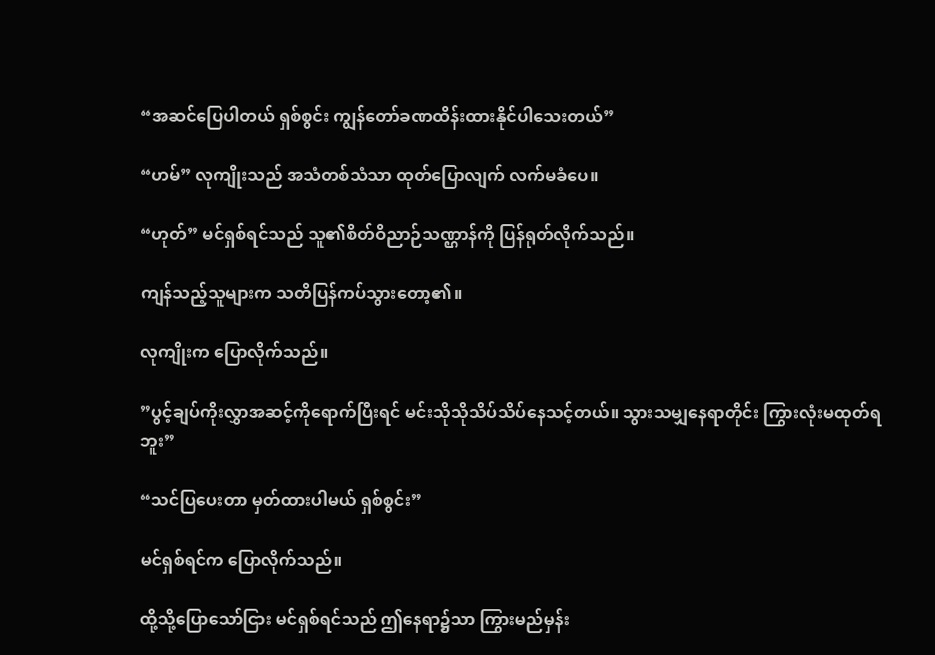“အဆင်ပြေပါတယ် ရှစ်စွင်း ကျွန်တော်ခဏထိန်း‌ထားနိုင်ပါသေးတယ်”

“ဟမ်” လုကျိုးသည် အသံတစ်သံသာ ထုတ်ပြောလျက် လက်မခံပေ။

“ဟုတ်” မင်ရှစ်ရင်သည် သူ၏စိတ်ဝိညာဉ်သဏ္ဌာန်ကို ပြန်ရုတ်လိုက်သည်။

ကျန်သည့်သူများက သတိပြန်ကပ်သွားတော့၏။

လုကျိုးက ပြောလိုက်သည်။

”ပွင့်ချပ်ကိုးလွှာအဆင့်ကိုရောက်ပြီးရင် မင်းသိုသိုသိပ်သိပ်နေသင့်တယ်။ သွားသမျှနေရာတိုင်း ကြွားလုံးမထုတ်ရဘူး”

“သင်ပြပေးတာ မှတ်ထားပါမယ် ရှစ်စွင်း”

မင်ရှစ်ရင်က ပြောလိုက်သည်။

ထို့သို့ပြောသော်ငြား မင်ရှစ်ရင်သည် ဤနေရာ၌သာ ကြွားမည်မှန်း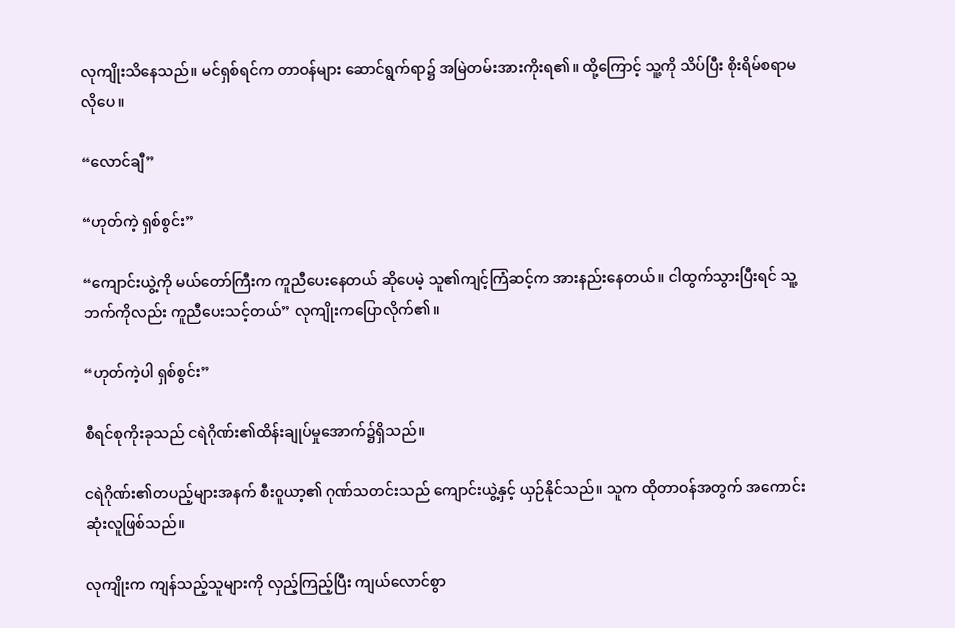လုကျိုးသိနေသည်။ မင်ရှစ်ရင်က တာဝန်များ ဆောင်ရွက်ရာ၌ အမြဲတမ်းအားကိုးရ၏။ ထို့ကြောင့် သူ့ကို သိပ်ပြီး စိုးရိမ်စရာမလိုပေ။

“လောင်ချီ”

“ဟုတ်ကဲ့ ရှစ်စွင်း”

“ကျောင်းယွဲ့ကို မယ်တော်ကြီးက ကူညီပေးနေတယ် ဆိုပေမဲ့ သူ၏ကျင့်ကြံဆင့်က အားနည်းနေတယ်။ ငါထွက်သွားပြီးရင် သူ့ဘက်ကိုလည်း ကူညီပေးသင့်တယ်” လုကျိုးကပြောလိုက်၏။

“ဟုတ်ကဲ့ပါ ရှစ်စွင်း”

စီရင်စုကိုးခုသည် ငရဲဂိုဏ်း၏ထိန်းချုပ်မှုအောက်၌ရှိသည်။

ငရဲဂိုဏ်း၏တပည့်များအနက် စီး၀ူယာ့၏ ဂုဏ်သတင်းသည် ကျောင်းယွဲ့နှင့် ယှဉ်နိုင်သည်။ သူက ထိုတာဝန်အတွက် အကောင်းဆုံးလူဖြစ်သည်။

လုကျိုးက ကျန်သည့်သူများကို လှည့်ကြည့်ပြီး ကျယ်လောင်စွာ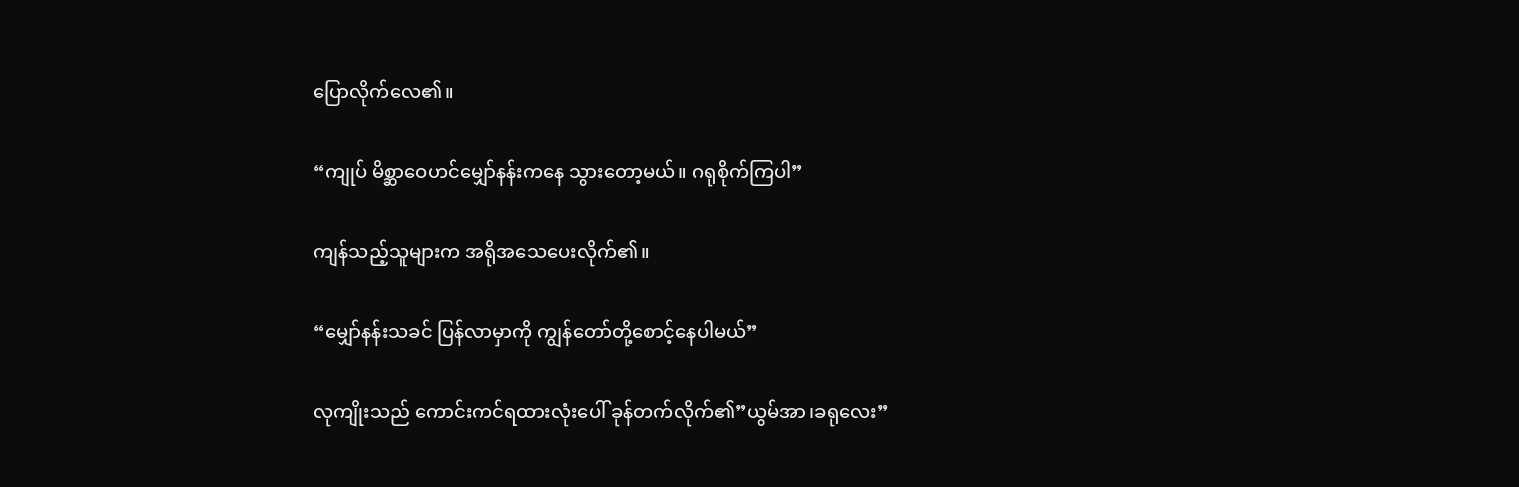ပြောလိုက်လေ၏။

“ကျုပ် မိစ္ဆာဝေဟင်မျှော်နန်းကနေ သွားတော့မယ်။ ဂရုစိုက်ကြပါ”

ကျန်သည့်သူများက အရိုအသေပေးလိုက်၏။

“မျှော်နန်းသခင် ပြန်လာမှာကို ကျွန်တော်တို့စောင့်နေပါမယ်”

လုကျိုးသည် ကောင်းကင်ရထားလုံးပေါ် ခုန်တက်လိုက်၏”ယွမ်အာ၊ခရုလေး”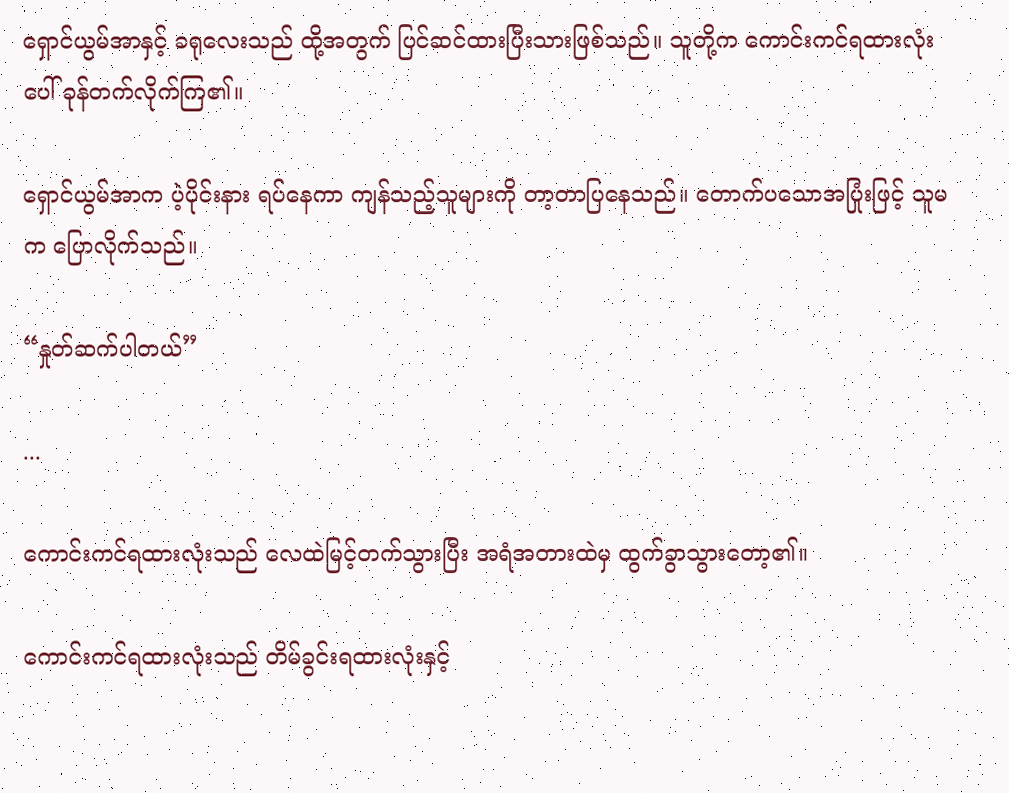ရှောင်ယွမ်အာနှင့် ခရု‌လေးသည် ထို့အတွက် ပြင်ဆင်ထားပြီးသားဖြစ်သည်။ သူတို့က ကောင်းကင်ရထားလုံးပေါ် ခုန်တက်လိုက်ကြ၏။

ရှောင်ယွမ်အာက ပဲ့ပိုင်းနား ရပ်နေကာ ကျန်သည့်သူများကို တာ့တာပြနေသည်။ တောက်ပသောအပြုံးဖြင့် သူမက ပြောလိုက်သည်။

“နှုတ်ဆက်ပါတယ်”

...

ကောင်းကင်ရထားလုံးသည် လေထဲမြင့်တက်သွားပြီး အရံအတားထဲမှ ထွက်ခွာသွားတော့၏။

ကောင်းကင်ရထားလုံးသည် တိမ်ခွင်းရထားလုံးနှင့်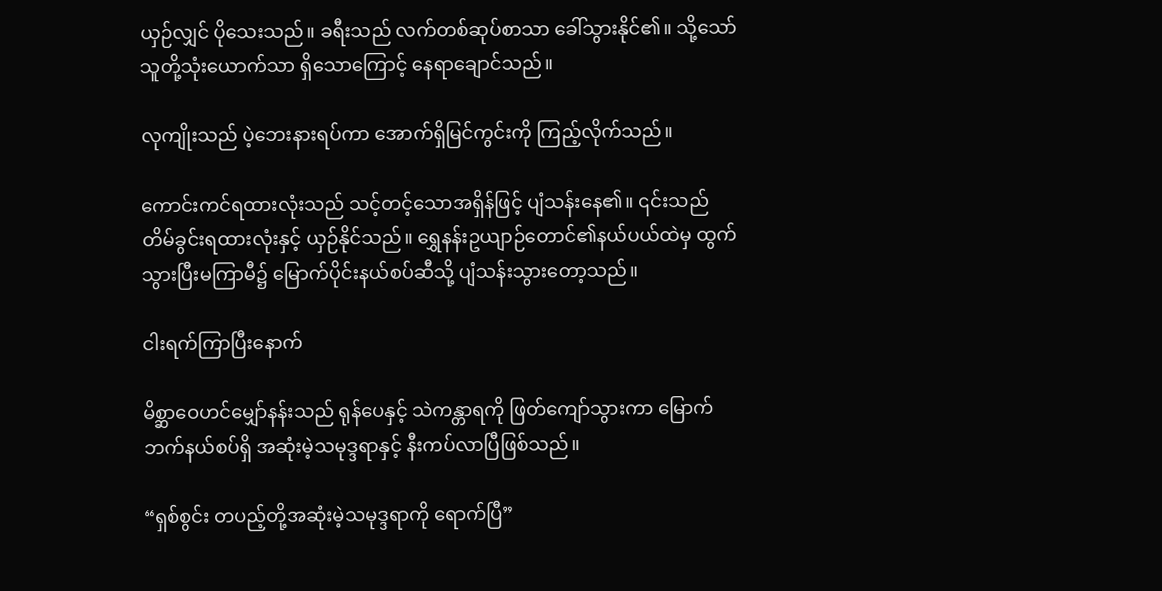ယှဉ်လျှင် ပိုသေးသည်။ ခရီးသည် လက်တစ်ဆုပ်စာသာ ခေါ်သွားနိုင်၏။ သို့သော် သူတို့သုံးယောက်သာ ရှိသောကြောင့် နေရာချောင်သည်။

လုကျိုးသည် ပဲ့ဘေးနားရပ်ကာ အောက်ရှိမြင်ကွင်းကို ကြည့်လိုက်သည်။

ကောင်းကင်ရထားလုံးသည် သင့်တင့်သောအရှိန်ဖြင့် ပျံသန်းနေ၏။ ၎င်းသည် တိမ်ခွင်းရထားလုံးနှင့် ယှဉ်နိုင်သည်။ ရွှေနန်းဥယျာဉ်တောင်၏နယ်ပယ်ထဲမှ ထွက်သွားပြီးမကြာမီ၌ မြောက်ပိုင်းနယ်စပ်ဆီသို့ ပျံသန်းသွားတော့သည်။

ငါးရက်ကြာပြီးနောက်

မိစ္ဆာဝေဟင်မျှော်နန်းသည် ရုန်ပေနှင့် သဲကန္တာရကို ‌ဖြတ်ကျော်သွားကာ မြောက်ဘက်နယ်စပ်ရှိ အဆုံးမဲ့သမုဒ္ဒရာနှင့် နီးကပ်လာပြီဖြစ်သည်။

“ရှစ်စွင်း တပည့်တို့အဆုံးမဲ့သမုဒ္ဒရာကို ရောက်ပြီ”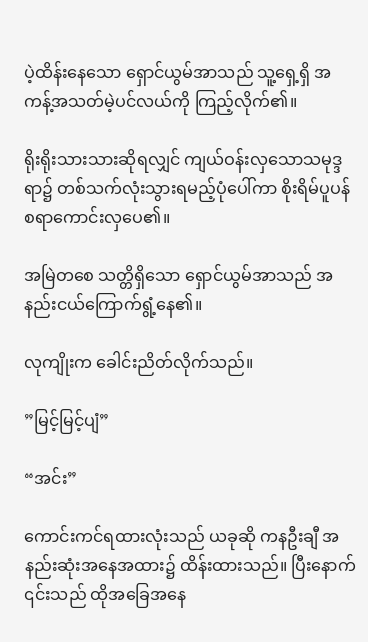ပဲ့ထိန်းနေသော ရှောင်ယွမ်အာသည် သူ့ရှေ့ရှိ အကန့်အသတ်မဲ့ပင်လယ်ကို ကြည့်လိုက်၏။

ရိုးရိုးသားသားဆိုရလျှင် ကျယ်ဝန်းလှသောသမုဒ္ဒရာ၌ တစ်သက်လုံးသွားရမည့်ပုံပေါ်ကာ စိုးရိမ်ပူပန်စရာကောင်းလှပေ၏။

အမြဲတစေ သတ္တိရှိသော ရှောင်ယွမ်အာသည် အနည်းငယ်ကြောက်ရွံ့နေ၏။

လုကျိုးက ခေါင်းညိတ်လိုက်သည်။

”မြင့်မြင့်ပျံ”

“အင်း”

ကောင်းကင်ရထားလုံးသည် ယခုဆို ကနဦးချီ အနည်းဆုံးအနေအထား၌ ထိန်းထားသည်။ ပြီးနောက် ၎င်းသည် ထိုအခြေအနေ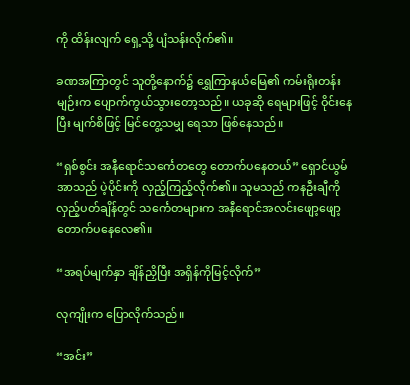ကို ထိန်းလျက် ရှေ့သို့ ပျံသန်းလိုက်၏။

ခဏအကြာတွင် သူတို့နောက်၌ ရွှေကြာနယ်မြေ၏ ကမ်းရိုးတန်းမျဉ်းက ပျောက်ကွယ်သွားတော့သည်။ ယခုဆို ရေများဖြင့် ဝိုင်းနေပြီး မျက်စိဖြင့် မြင်တွေ့သမျှ ရေသာ ဖြစ်နေသည်။

“ရှစ်စွင်း အနီရောင်သင်္ကေတတွေ တောက်ပနေတယ်” ရှောင်ယွမ်အာသည် ပဲ့ပိုင်းကို လှည့်ကြည့်လိုက်၏။ သူမသည် ကနဦးချီကို လှည့်ပတ်ချိန်တွင် သင်္ကေတများက အနီရောင်အလင်းဖျော့ဖျော့ တောက်ပနေလေ၏။

“အရပ်မျက်နှာ ချိန်ညှိပြီး အရှိန်ကိုမြင့်လိုက်”

လုကျိုးက ပြောလိုက်သည်။

“အင်း”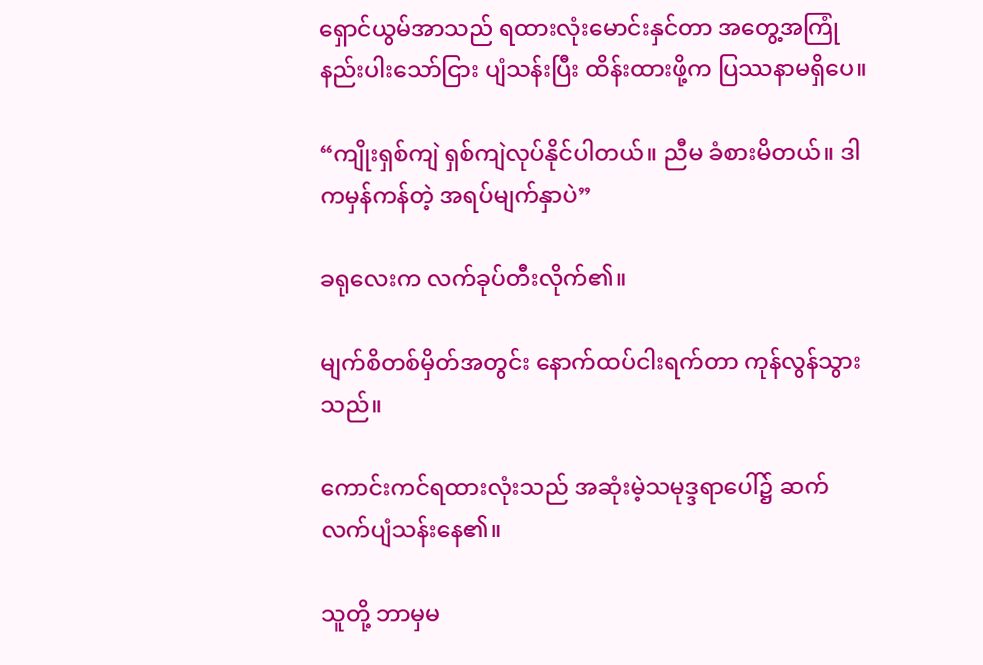ရှောင်ယွမ်အာသည် ရထားလုံးမောင်းနှင်တာ အတွေ့အကြုံနည်းပါးသော်ငြား ပျံသန်းပြီး ထိန်းထားဖို့က ပြဿနာမရှိပေ။

“ကျိုးရှစ်ကျဲ ရှစ်ကျဲလုပ်နိုင်ပါတယ်။ ညီမ ခံစားမိတယ်။ ဒါကမှန်ကန်တဲ့ အရပ်မျက်နှာပဲ”

ခရုလေးက လက်ခုပ်တီးလိုက်၏။

မျက်စိတစ်မှိတ်အတွင်း နောက်ထပ်ငါးရက်တာ ကုန်လွန်သွားသည်။

ကောင်းကင်ရထားလုံးသည် အဆုံးမဲ့သမုဒ္ဒရာပေါ်၌ ဆက်လက်ပျံသန်းနေ၏။

သူတို့ ဘာမှမ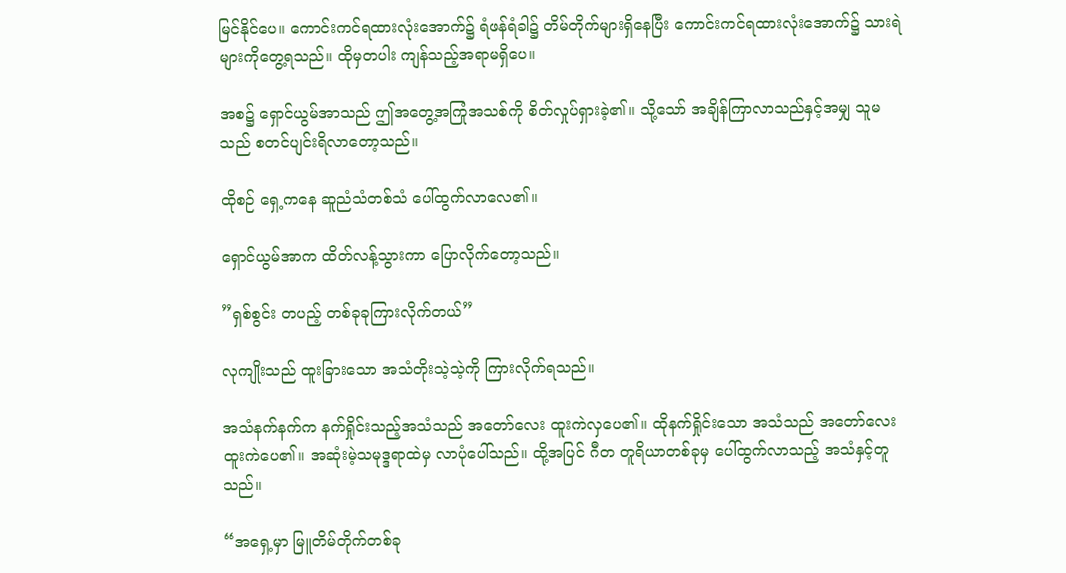မြင်နိုင်ပေ။ ကောင်းကင်ရထားလုံးအောက်၌ ရံဖန်ရံခါ၌ တိမ်တိုက်များရှိနေပြီး ကောင်းကင်ရထားလုံးအောက်၌ သားရဲများကိုတွေ့ရသည်။ ထိုမှတပါး ကျန်သည့်အရာမရှိပေ။

အစ၌ ရှောင်ယွမ်အာသည် ဤအတွေ့အကြုံအသစ်ကို စိတ်လှုပ်ရှားခဲ့၏။ သို့သော် အချိန်ကြာလာသည်နှင့်အမျှ သူမသည် စတင်ပျင်းရိလာတော့သည်။

ထိုစဉ် ရှေ့ကနေ ဆူညံသံတစ်သံ ပေါ်ထွက်လာလေ၏။

ရှောင်ယွမ်အာက ထိတ်လန့်သွားကာ ပြောလိုက်တော့သည်။

”ရှစ်စွင်း တပည့် တစ်ခုခုကြားလိုက်တယ်”

လုကျိုးသည် ထူးခြားသော အသံတိုးသဲ့သဲ့ကို ကြားလိုက်ရသည်။

အသံနက်နက်က နက်ရှိုင်းသည့်အသံသည် အတော်လေး ထူးကဲလှပေ၏။ ထိုနက်ရှိုင်းသော အသံသည် အတော်လေးထူးကဲပေ၏။ အဆုံးမဲ့သမုဒ္ဒရာထဲမှ လာပုံပေါ်သည်။ ထို့အပြင် ဂီတ တူရိယာတစ်ခုမှ ပေါ်ထွက်လာသည့် အသံနှင့်တူသည်။

“အရှေ့မှာ မြူတိမ်တိုက်တစ်ခု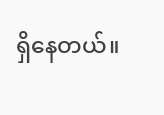ရှိနေတယ်။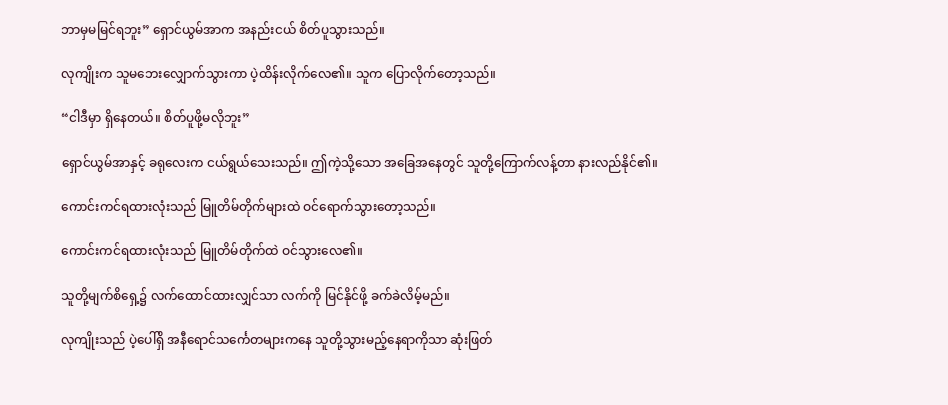ဘာမှမမြင်ရဘူး” ရှောင်ယွမ်အာက အနည်းငယ် စိတ်ပူသွားသည်။

လုကျိုးက သူမဘေးလျှောက်သွားကာ ပဲ့ထိန်းလိုက်လေ၏။ သူက ပြောလိုက်တော့သည်။

“ငါဒီမှာ ရှိနေတယ်။ စိတ်ပူဖို့မလိုဘူး”

ရှောင်ယွမ်အာနှင့် ခရုလေးက ငယ်ရွယ်သေးသည်။ ဤကဲ့သို့သော အခြေအနေတွင် သူတို့ကြောက်လန့်တာ နားလည်နိုင်၏။

ကောင်းကင်ရထားလုံးသည် မြူတိမ်တိုက်များထဲ ဝင်ရောက်သွားတော့သည်။

ကောင်းကင်ရထားလုံးသည် မြူတိမ်တိုက်ထဲ ဝင်သွားလေ၏။

သူတို့မျက်စိရှေ့၌ လက်ထောင်ထားလျှင်သာ လက်ကို မြင်နိုင်ဖို့ ခက်ခဲလိမ့်မည်။

လုကျိုးသည် ပဲ့ပေါ်ရှိ အနီရောင်သင်္ကေတများကနေ သူတို့သွားမည့်နေရာကိုသာ ဆုံးဖြတ်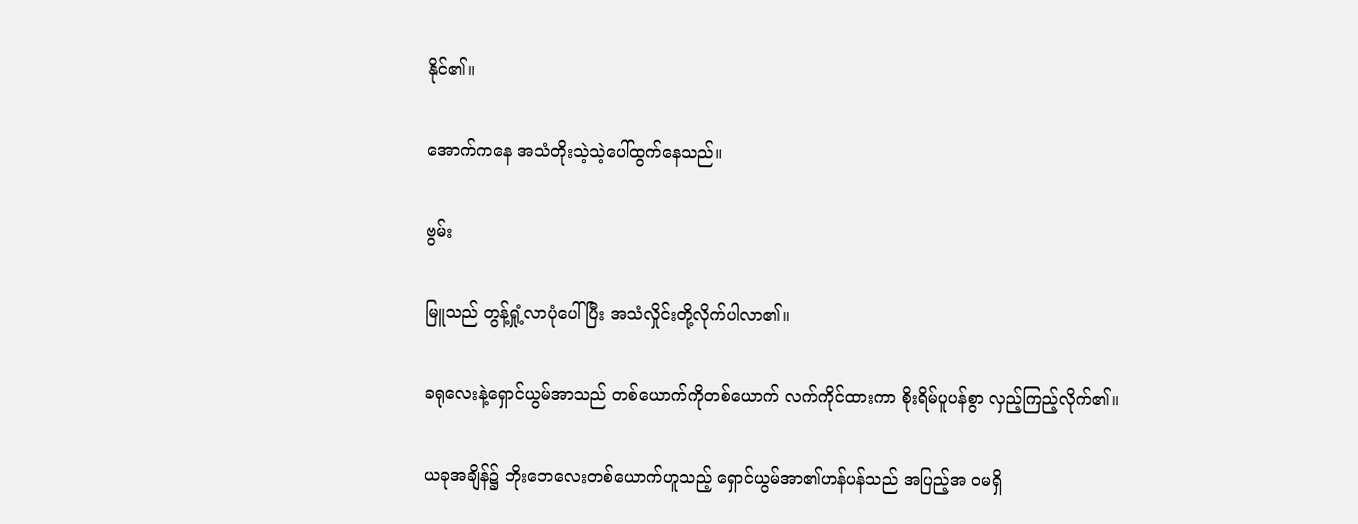နိုင်၏။

အောက်ကနေ အသံတိုးသဲ့သဲ့ပေါ်ထွက်နေသည်။

ဗွမ်း

မြူသည် တွန့်ရှုံ့လာပုံပေါ်ပြီး အသံလှိုင်းတို့လိုက်ပါလာ၏။

ခရုလေးနဲ့ရှောင်ယွမ်အာသည် တစ်‌ယောက်ကိုတစ်ယောက် လက်ကိုင်ထားကာ စိုးရိမ်ပူပန်စွာ လှည့်ကြည့်လိုက်၏။

ယခုအချိန်၌ ဘိုးဘေလေးတစ်ယောက်ဟူသည့် ရှောင်ယွမ်အာ၏ဟန်ပန်သည် အပြည့်အ ဝမရှိ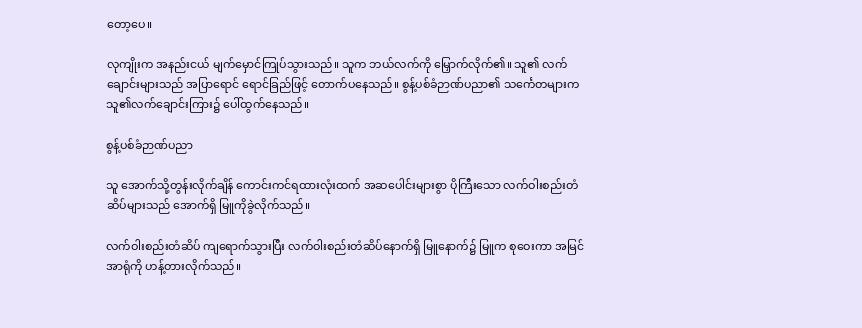တော့ပေ။

လုကျိုးက အနည်းငယ် မျက်မှောင်ကြုပ်သွားသည်။ သူက ဘယ်လက်ကို မြှောက်လိုက်၏။ သူ၏ လက်ချောင်းများသည် အပြာရောင် ရောင်ခြည်ဖြင့် တောက်ပနေသည်။ စွန့်ပစ်ခံဉာဏ်ပညာ၏ သင်္ကေတများက သူ၏လက်ချောင်းကြား၌ ပေါ်ထွက်နေသည်။

စွန့်ပစ်ခံဉာဏ်ပညာ

သူ အောက်သို့တွန်းလိုက်ချိန် ကောင်းကင်ရထားလုံးထက် အဆပေါင်းများစွာ ပိုကြီးသော လက်ဝါးစည်းတံဆိပ်များသည် အောက်ရှိ မြူကိုခွဲလိုက်သည်။

လက်ဝါးစည်းတံဆိပ် ကျရောက်သွားပြီး လက်ဝါးစည်းတံဆိပ်နောက်ရှိ မြူနောက်၌ မြူက စုဝေးကာ အမြင်အာရုံကို ဟန့်တားလိုက်သည်။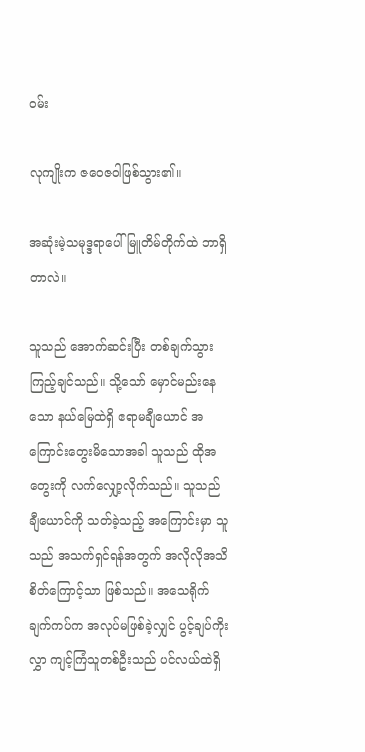ဝမ်း

လုကျိုးက ဇဝေဇဝါဖြစ်သွား၏။

အဆုံးမဲ့သမုဒ္ဒရာပေါ် မြူတိမ်တိုက်ထဲ ဘာရှိတာလဲ။

သူသည် အောက်ဆင်းပြီး တစ်ချက်သွားကြည့်ချင်သည်။ သို့သော် မှောင်မည်းနေသော နယ်မြေထဲရှိ ဧရာမချီယောင် အကြောင်းတွေးမိသောအခါ သူသည် ထိုအတွေးကို လက်လျှော့လိုက်သည်။ သူသည် ချီယောင်ကို သတ်ခဲ့သည့် အကြောင်းမှာ သူသည် အသက်ရှင်ရန်အတွက် အလိုလိုအသိစိတ်ကြောင့်သာ ဖြစ်သည်။ အသေရိုက်ချက်ကပ်က အလုပ်မဖြစ်ခဲ့လျှင် ပွင့်ချပ်ကိုးလွှာ ကျင့်ကြံသူတစ်ဦးသည် ပင်လယ်ထဲရှိ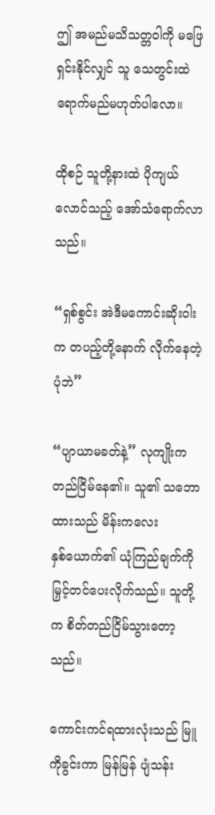ဤ အမည်မသိသတ္တဝါကို မဖြေရှင်းနိုင်လျှင် သူ သေတွင်းထဲရောက်မည်မဟုတ်ပါလော။

ထိုစဉ် သူတို့နားထဲ ပိုကျယ်လောင်သည့် အော်သံရောက်လာသည်။

“ရှစ်စွင်း အဲဒီမကောင်းဆိုးဝါးက တပည့်တို့နောက် လိုက်နေတဲ့ပုံဘဲ”

“ပျာယာမခတ်နဲ့” လုကျိုးက တည်ငြိမ်နေ၏။ သူ၏ သဘောထားသည် မိန်းကလေးနှစ်‌ယောက်၏ ယုံကြည်ချက်ကို မြှင့်တင်ပေးလိုက်သည်။ သူတို့က စိတ်တည်ငြိမ်သွားတော့သည်။

ကောင်းကင်ရထားလုံးသည် မြူကိုခွင်းကာ မြန်မြန် ပျံသန်း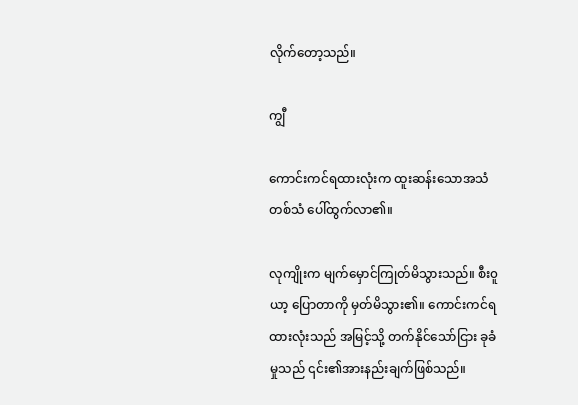လိုက်တော့သည်။

ကျွီ

ကောင်းကင်ရထားလုံးက ထူးဆန်းသောအသံတစ်သံ ပေါ်ထွက်လာ၏။

လုကျိုးက မျက်မှောင်ကြုတ်မိသွားသည်။ စီး၀ူယာ့ ပြောတာကို မှတ်မိသွား၏။ ကောင်းကင်ရထားလုံးသည် အမြင့်သို့ တက်နိုင်သော်ငြား ခုခံမှုသည် ၎င်း၏အားနည်းချက်ဖြစ်သည်။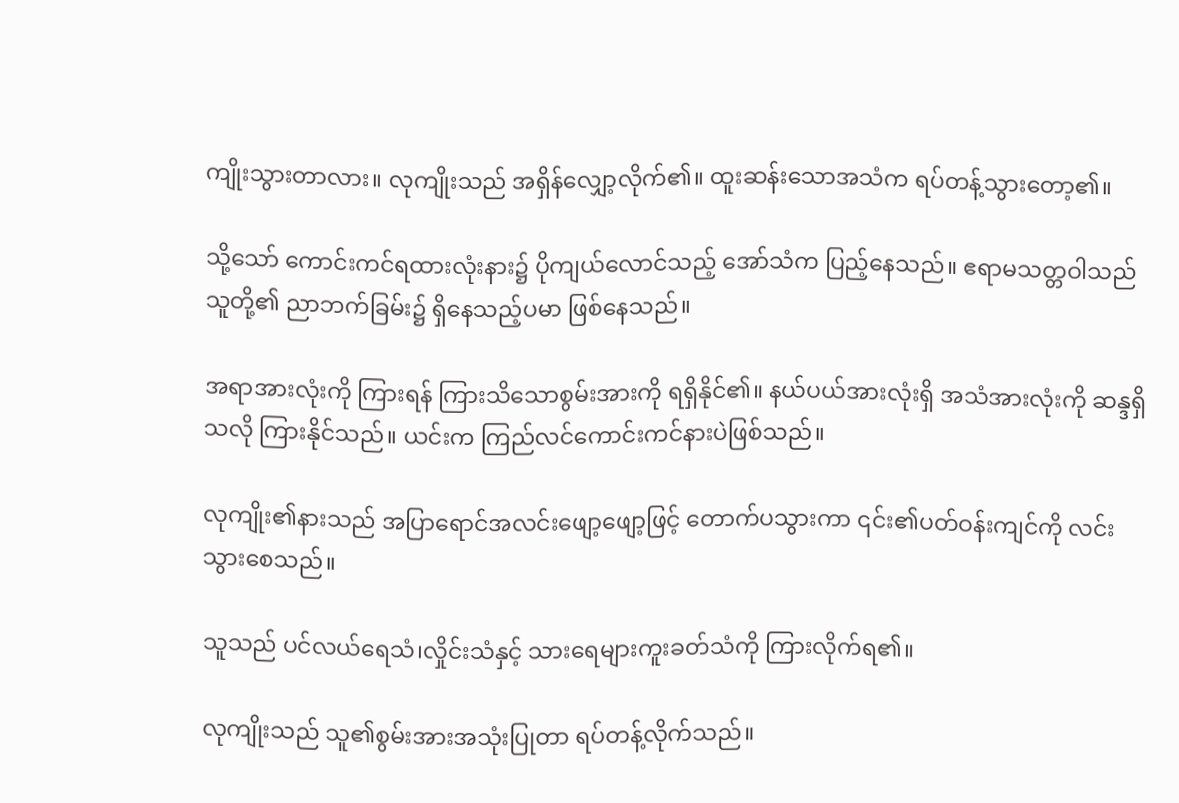ကျိုးသွားတာလား။ လုကျိုးသည် အရှိန်လျှော့လိုက်၏။ ထူးဆန်းသောအသံက ရပ်တန့်သွားတော့၏။

သို့သော် ကောင်းကင်ရထားလုံးနား၌ ပိုကျယ်လောင်သည့် အော်သံက ပြည့်နေသည်။ ဧရာမသတ္တဝါသည် သူတို့၏ ညာဘက်ခြမ်း၌ ရှိနေသည့်ပမာ ဖြစ်နေသည်။

အရာအားလုံးကို ကြားရန် ကြားသိသောစွမ်းအားကို ရရှိနိုင်၏။ နယ်‌ပယ်အားလုံးရှိ အသံအားလုံးကို ဆန္ဒရှိသလို ကြားနိုင်သည်။ ယင်းက ကြည်လင်ကောင်းကင်နားပဲဖြစ်သည်။

လုကျိုး၏နားသည် အပြာရောင်အလင်းဖျော့ဖျော့ဖြင့် တောက်ပသွားကာ ၎င်း၏ပတ်ဝန်းကျင်ကို လင်းသွားစေသည်။

သူသည် ပင်လယ်ရေသံ၊လှိုင်းသံနှင့် သားရေများကူးခတ်သံကို ကြားလိုက်ရ၏။

လုကျိုးသည် သူ၏စွမ်းအားအသုံးပြုတာ ရပ်တန့်လိုက်သည်။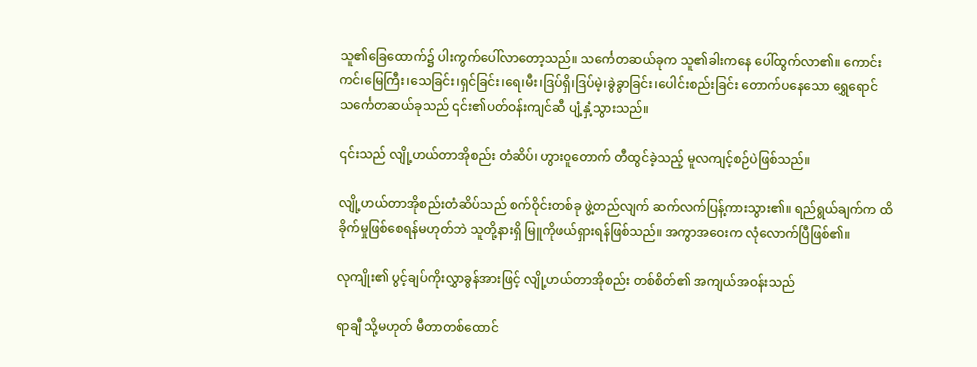သူ၏ခြေထောက်၌ ပါးကွက်ပေါ်လာတော့သည်။ သင်္ကေတဆယ်ခုက သူ၏ခါးကနေ ပေါ်ထွက်လာ၏။ ကောင်းကင်၊မြေကြီး၊သေခြင်း၊ရှင်ခြင်း၊ရေ၊မီး၊ဒြပ်ရှိ၊ဒြပ်မဲ့၊ခွဲခွာခြင်း၊ပေါင်းစည်းခြင်း တောက်ပနေသော ရွှေရောင်သင်္ကေတဆယ်ခုသည် ၎င်း၏ပတ်ဝန်းကျင်ဆီ ပျံ့နှံ့သွားသည်။

၎င်းသည် လျို့ဟယ်တာအိုစည်း တံဆိပ်၊ ဟွား၀ူတောက် တီထွင်ခဲ့သည့် မူလကျင့်စဉ်ပဲဖြစ်သည်။

လျို့ဟယ်တာအိုစည်းတံဆိပ်သည် စက်ဝိုင်းတစ်ခု ဖွဲ့တည်လျက် ဆက်လက်ပြန့်ကားသွား၏။ ရည်ရွယ်ချက်က ထိခိုက်မှုဖြစ်စေရန်မဟုတ်ဘဲ သူတို့နားရှိ မြူကိုဖယ်ရှားရန်ဖြစ်သည်။ အကွာအဝေးက လုံလောက်ပြီဖြစ်၏။

လုကျိုး၏ ပွင့်ချပ်ကိုးလွှာခွန်အားဖြင့် လျို့ဟယ်တာအိုစည်း တစ်စိတ်၏ အကျယ်အဝန်းသည်

ရာချီ သို့မဟုတ် မီတာတစ်ထောင်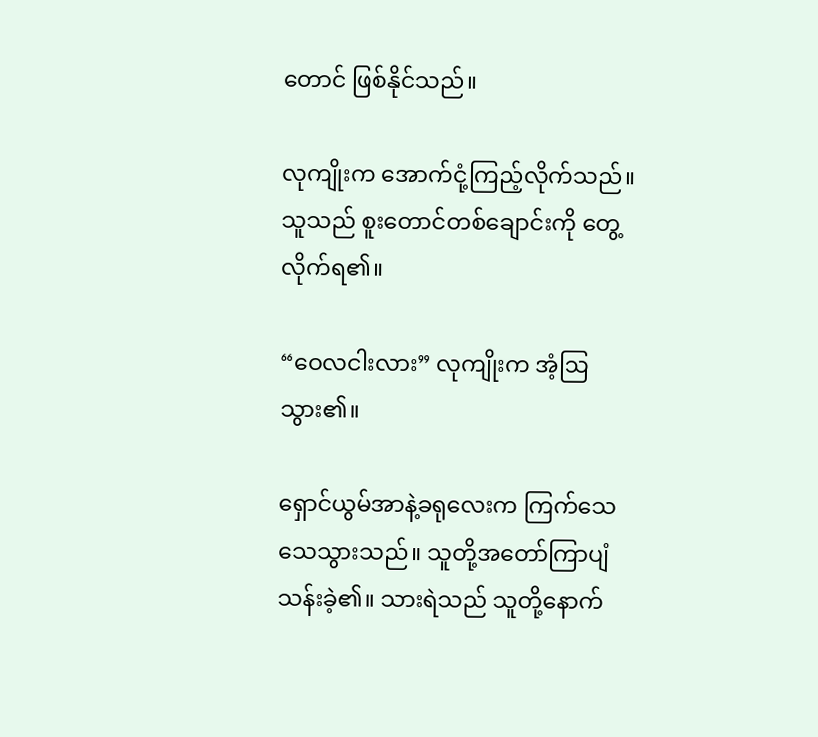တောင် ဖြစ်နိုင်သည်။

လုကျိုးက ‌အောက်ငုံ့ကြည့်လိုက်သည်။ သူသည် စူးတောင်တစ်ချောင်းကို တွေ့လိုက်ရ၏။

“ဝေလငါးလား” လုကျိုးက အံ့ဩသွား၏။

ရှောင်ယွမ်အာနဲ့ခရုလေးက ကြက်သေသေသွားသည်။ သူတို့အတော်ကြာပျံသန်းခဲ့၏။ သားရဲသည် သူတို့နောက်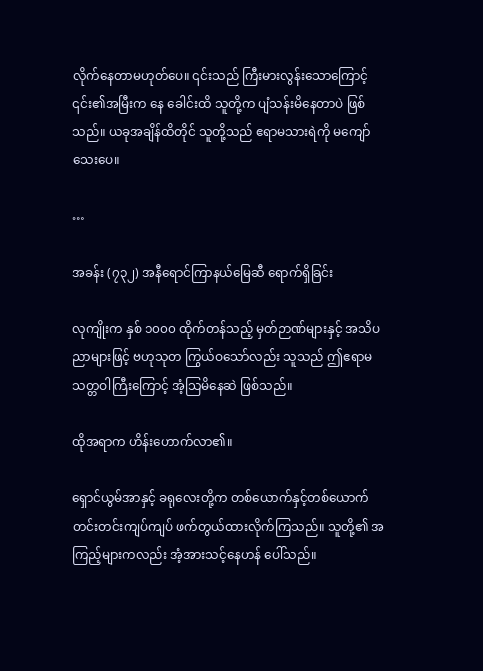လိုက်နေတာမဟုတ်ပေ။ ၎င်းသည် ကြီးမားလွန်းသောကြောင့် ၎င်း၏အမြီးက‌ နေ ခေါင်းထိ သူတို့က ပျံသန်းမိနေတာပဲ ဖြစ်သည်။ ယခုအချိန်ထိတိုင် သူတို့သည် ဧရာမသားရဲကို ‌မကျော်သေးပေ။

…

အခန်း (၇၃၂) အနီရောင်ကြာနယ်မြေဆီ ရောက်ရှိခြင်း

လုကျိုးက နှစ် ၁၀၀၀ ထိုက်တန်သည့် မှတ်ဉာဏ်များနှင့် အသိပညာများဖြင့် ဗဟုသုတ ကြွယ်ဝသော်လည်း သူသည် ဤဧရာမသတ္တဝါကြီးကြောင့် အံ့သြမိနေဆဲ ဖြစ်သည်။

ထိုအရာက ဟိန်းဟောက်လာ၏။

ရှောင်ယွမ်အာနှင့် ခရုလေးတို့က တစ်ယောက်နှင့်တစ်ယောက် တင်းတင်းကျပ်ကျပ် ဖက်တွယ်ထားလိုက်ကြသည်။ သူတို့၏ အကြည့်များကလည်း အံ့အားသင့်နေဟန် ပေါ်သည်။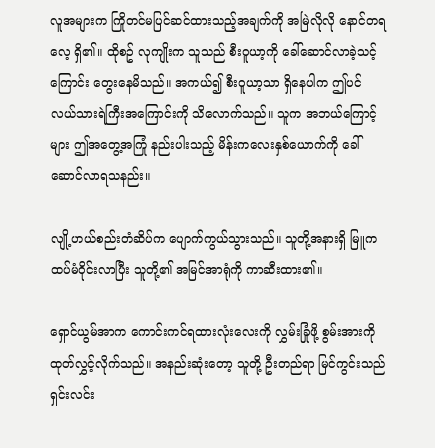လူအများက ကြိုတင်မပြင်ဆင်ထားသည့်အချက်ကို အမြဲလိုလို နောင်တရလေ့ ရှိ၏။ ထိုစဥ် လုကျိုးက သူသည် စီးဝူယာ့ကို ခေါ်ဆောင်လာခဲ့သင့်ကြောင်း တွေးနေမိသည်။ အကယ်၍ စီးဝူယာ့သာ ရှိနေပါက ဤပင်လယ်သားရဲကြီးအကြောင်းကို သိလောက်သည်။ သူက အဘယ်ကြောင့်များ ဤအတွေ့အကြုံ နည်းပါးသည့် မိန်းကလေးနှစ်ယောက်ကို ခေါ်ဆောင်လာရသနည်း။

လျို့ဟယ်စည်းတံဆိပ်က ပျောက်ကွယ်သွားသည်။ သူတို့အနားရှိ မြူက ထပ်မံဝိုင်းလာပြီး သူတို့၏ အမြင်အာရုံကို ကာဆီးထား၏။

ရှောင်ယွမ်အာက ကောင်းကင်ရထားလုံးလေးကို လွှမ်းခြုံဖို့ စွမ်းအားကို ထုတ်လွှင့်လိုက်သည်။ အနည်းဆုံးတော့ သူတို့ ဦးတည်ရာ မြင်ကွင်းသည် ရှင်းလင်း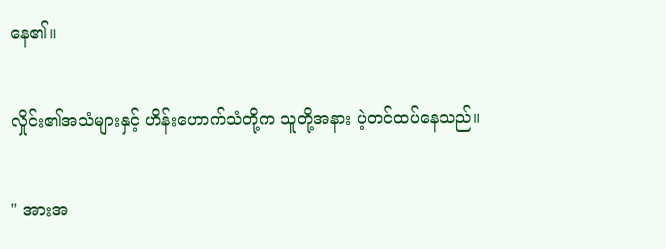နေ၏။

လှိုင်း၏အသံများနှင့် ဟိန်းဟောက်သံတို့က သူတို့အနား ပဲ့တင်ထပ်နေသည်။

" အားအ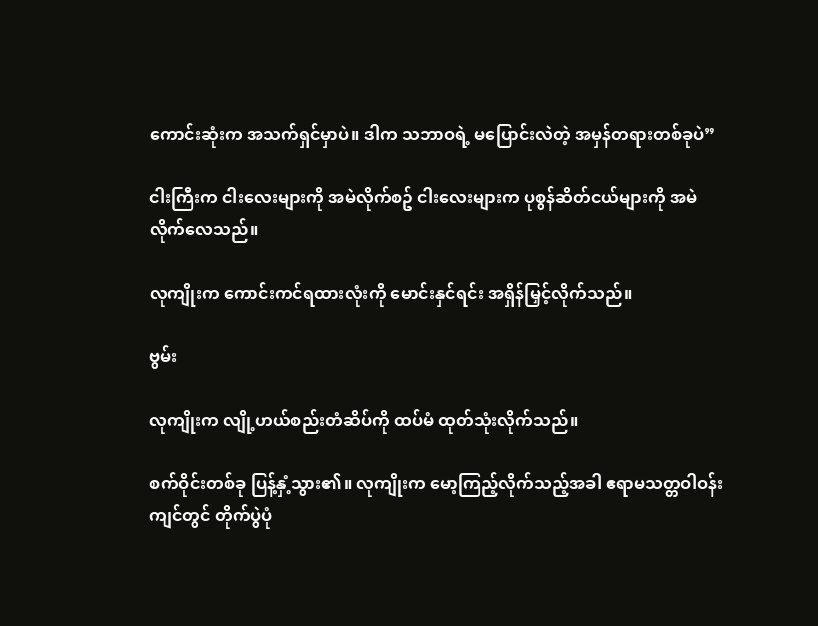ကောင်းဆုံးက အသက်ရှင်မှာပဲ။ ဒါက သဘာဝရဲ့ မပြောင်းလဲတဲ့ အမှန်တရားတစ်ခုပဲ”

ငါးကြီးက ငါးလေးများကို အမဲလိုက်စဥ် ငါးလေးများက ပုစွန်ဆိတ်ငယ်များကို အမဲလိုက်လေသည်။

လုကျိုးက ကောင်းကင်ရထားလုံးကို မောင်းနှင်ရင်း အရှိန်မြှင့်လိုက်သည်။

ဗွမ်း

လုကျိုးက လျို့ဟယ်စည်းတံဆိပ်ကို ထပ်မံ ထုတ်သုံးလိုက်သည်။

စက်ဝိုင်းတစ်ခု ပြန့်နှံ့သွား၏။ လုကျိုးက မော့ကြည့်လိုက်သည့်အခါ ဧရာမသတ္တဝါဝန်းကျင်တွင် တိုက်ပွဲပုံ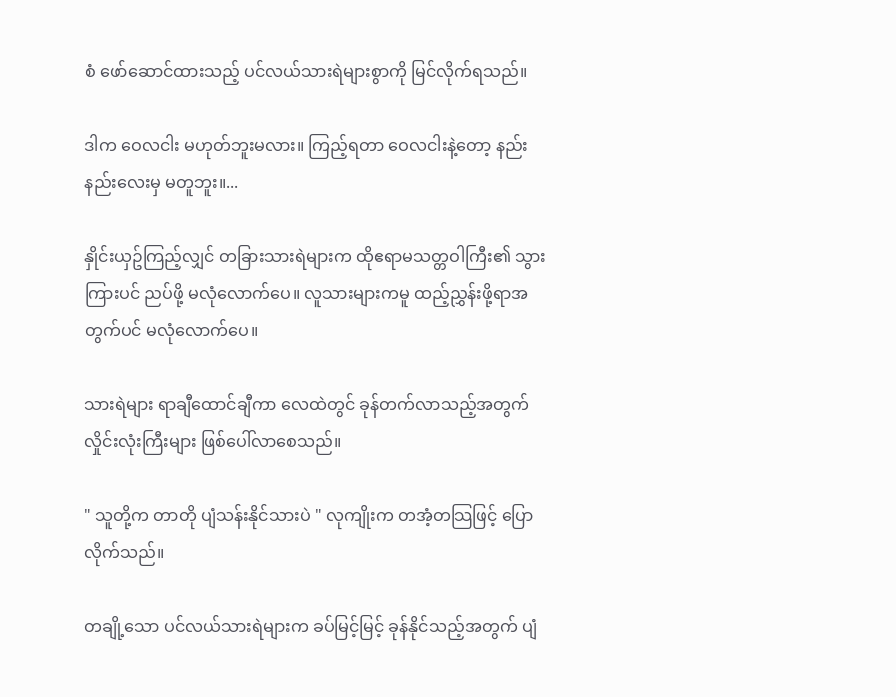စံ ဖော်ဆောင်ထားသည့် ပင်လယ်သားရဲများစွာကို မြင်လိုက်ရသည်။

ဒါက ဝေလငါး မဟုတ်ဘူးမလား။ ကြည့်ရတာ ဝေလငါးနဲ့တော့ နည်းနည်းလေးမှ မတူဘူး။...

နှိုင်းယှဥ်ကြည့်လျှင် တခြားသားရဲများက ထိုဧရာမသတ္တဝါကြီး၏ သွားကြားပင် ညပ်ဖို့ မလုံလောက်ပေ။ လူသားများကမူ ထည့်ညွှန်းဖို့ရာအတွက်ပင် မလုံလောက်ပေ။

သားရဲများ ရာချီထောင်ချီကာ လေထဲတွင် ခုန်တက်လာသည့်အတွက် လှိုင်းလုံးကြီးများ ဖြစ်ပေါ်လာစေသည်။

" သူတို့က တာတို ပျံသန်းနိုင်သားပဲ " လုကျိုးက တအံ့တသြဖြင့် ပြောလိုက်သည်။

တချို့သော ပင်လယ်သားရဲများက ခပ်မြင့်မြင့် ခုန်နိုင်သည့်အတွက် ပျံ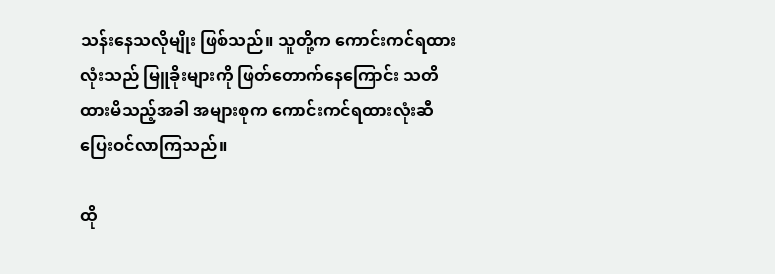သန်းနေသလိုမျိုး ဖြစ်သည်။ သူတို့က ကောင်းကင်ရထားလုံးသည် မြူခိုးများကို ဖြတ်တောက်နေကြောင်း သတိထားမိသည့်အခါ အများစုက ကောင်းကင်ရထားလုံးဆီ ပြေးဝင်လာကြသည်။

ထို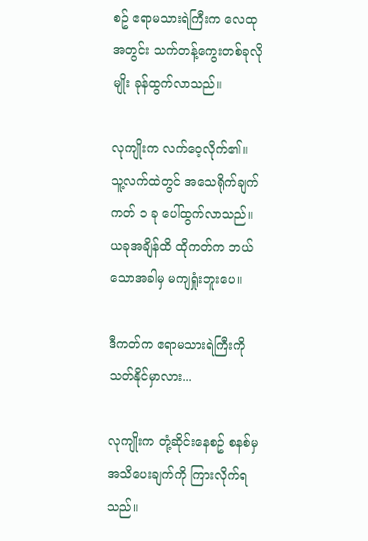စဥ် ဧရာမသားရဲကြီးက လေထုအတွင်း သက်တန့်ကွေးတစ်ခုလိုမျိုး ခုန်ထွက်လာသည်။

လုကျိုးက လက်ဝေ့လိုက်၏။ သူ့လက်ထဲတွင် အသေရိုက်ချက်ကတ် ၁ ခု ပေါ်ထွက်လာသည်။ ယခုအချိန်ထိ ထိုကတ်က ဘယ်သောအခါမှ မကျရှုံးဘူးပေ။

ဒီကတ်က ဧရာမသားရဲကြီးကို သတ်နိုင်မှာလား...

လုကျိုးက တုံ့ဆိုင်းနေစဥ် စနစ်မှ အသိပေးချက်ကို ကြားလိုက်ရသည်။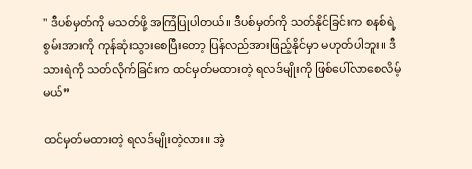" ဒီပစ်မှတ်ကို မသတ်ဖို့ အကြံပြုပါတယ်။ ဒီပစ်မှတ်ကို သတ်နိုင်ခြင်းက စနစ်ရဲ့ စွမ်းအားကို ကုန်ဆုံးသွားစေပြီးတော့ ပြန်လည်အားဖြည့်နိုင်မှာ မဟုတ်ပါဘူး။ ဒီသားရဲကို သတ်လိုက်ခြင်းက ထင်မှတ်မထားတဲ့ ရလဒ်မျိုးကို ဖြစ်ပေါ်လာစေလိမ့်မယ်”

ထင်မှတ်မထားတဲ့ ရလဒ်မျိုးတဲ့လား။ အဲ့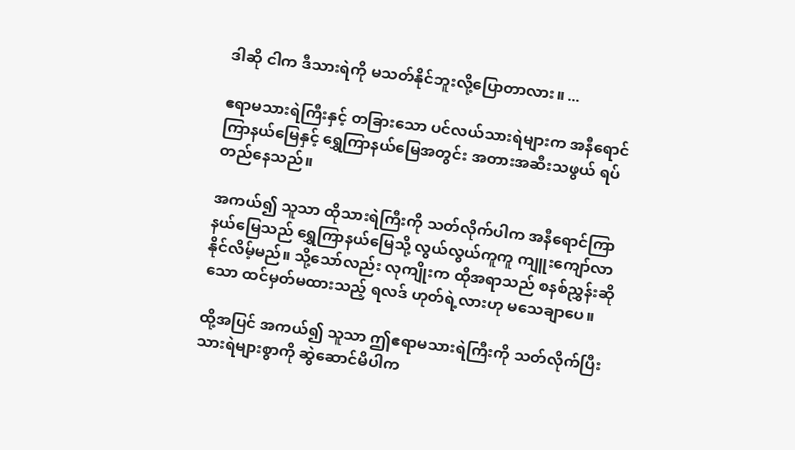ဒါဆို ငါက ဒီသားရဲကို မသတ်နိုင်ဘူးလို့ပြောတာလား။ ...

ဧရာမသားရဲကြီးနှင့် တခြားသော ပင်လယ်သားရဲများက အနီရောင်ကြာနယ်မြေနှင့် ရွှေကြာနယ်မြေအတွင်း အတားအဆီးသဖွယ် ရပ်တည်နေသည်။

အကယ်၍ သူသာ ထိုသားရဲကြီးကို သတ်လိုက်ပါက အနီရောင်ကြာနယ်မြေသည် ရွှေကြာနယ်မြေသို့ လွယ်လွယ်ကူကူ ကျူးကျော်လာနိုင်လိမ့်မည်။ သို့သော်လည်း လုကျိုးက ထိုအရာသည် စနစ်ညွှန်းဆိုသော ထင်မှတ်မထားသည့် ရလဒ် ဟုတ်ရဲ့လားဟု မသေချာပေ။

ထို့အပြင် အကယ်၍ သူသာ ဤဧရာမသားရဲကြီးကို သတ်လိုက်ပြီး သားရဲများစွာကို ဆွဲဆောင်မိပါက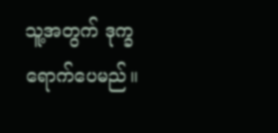သူ့အတွက် ဒုက္ခရောက်ပေမည်။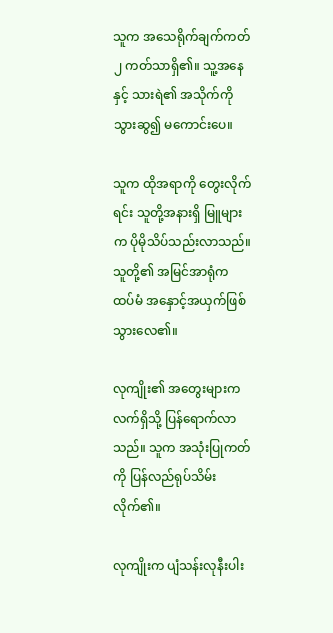သူက အသေရိုက်ချက်ကတ် ၂ ကတ်သာရှိ၏။ သူ့အနေနှင့် သားရဲ၏ အသိုက်ကို သွားဆွ၍ မကောင်းပေ။

သူက ထိုအရာကို တွေးလိုက်ရင်း သူတို့အနားရှိ မြူများက ပိုမိုသိပ်သည်းလာသည်။ သူတို့၏ အမြင်အာရုံက ထပ်မံ အနှောင့်အယှက်ဖြစ်သွားလေ၏။

လုကျိုး၏ အတွေးများက လက်ရှိသို့ ပြန်ရောက်လာသည်။ သူက အသုံးပြုကတ်ကို ပြန်လည်ရုပ်သိမ်းလိုက်၏။

လုကျိုးက ပျံသန်းလုနီးပါး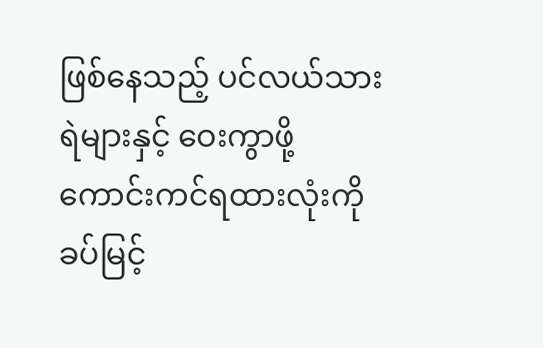ဖြစ်နေသည့် ပင်လယ်သားရဲများနှင့် ဝေးကွာဖို့ ကောင်းကင်ရထားလုံးကို ခပ်မြင့်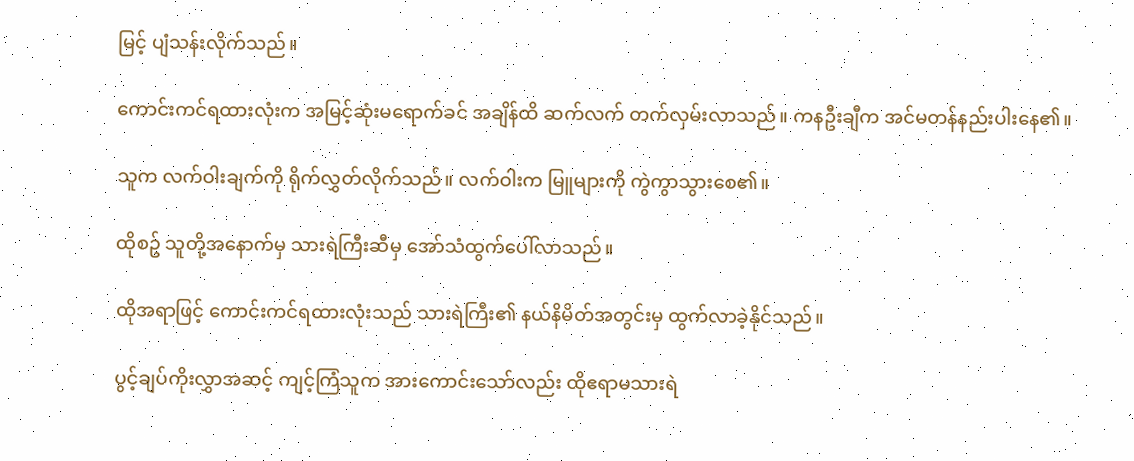မြင့် ပျံသန်းလိုက်သည်။

ကောင်းကင်ရထားလုံးက အမြင့်ဆုံးမရောက်ခင် အချိန်ထိ ဆက်လက် တက်လှမ်းလာသည်။ ကနဦးချီက အင်မတန်နည်းပါးနေ၏။

သူက လက်ဝါးချက်ကို ရိုက်လွှတ်လိုက်သည်။ လက်ဝါးက မြူများကို ကွဲကွာသွားစေ၏။

ထိုစဥ် သူတို့အနောက်မှ သားရဲကြီးဆီမှ အော်သံထွက်ပေါ်လာသည်။

ထိုအရာဖြင့် ကောင်းကင်ရထားလုံးသည် သားရဲကြီး၏ နယ်နိမိတ်အတွင်းမှ ထွက်လာခဲ့နိုင်သည်။

ပွင့်ချပ်ကိုးလွှာအဆင့် ကျင့်ကြံသူက အားကောင်းသော်လည်း ထိုဧရာမသားရဲ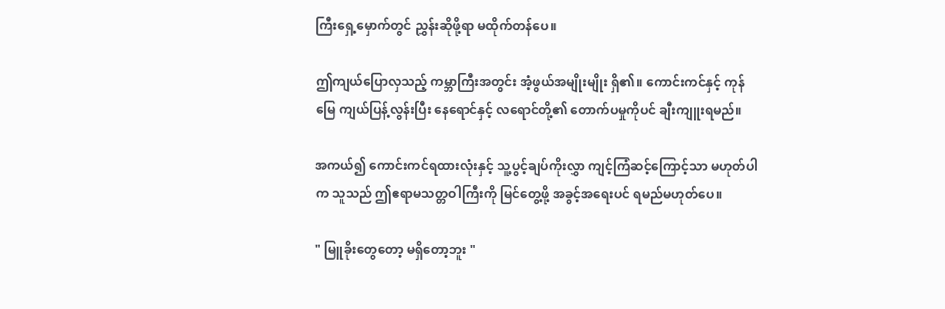ကြီးရှေ့မှောက်တွင် ညွှန်းဆိုဖို့ရာ မထိုက်တန်ပေ။

ဤကျယ်ပြောလှသည့် ကမ္ဘာကြီးအတွင်း အံ့ဖွယ်အမျိုးမျိုး ရှိ၏။ ကောင်းကင်နှင့် ကုန်မြေ ကျယ်ပြန့်လွန်းပြီး နေရောင်နှင့် လရောင်တို့၏ တောက်ပမှုကိုပင် ချီးကျူးရမည်။

အကယ်၍ ကောင်းကင်ရထားလုံးနှင့် သူ့ပွင့်ချပ်ကိုးလွှာ ကျင့်ကြံဆင့်ကြောင့်သာ မဟုတ်ပါက သူသည် ဤဧရာမသတ္တဝါကြီးကို မြင်တွေ့ဖို့ အခွင့်အရေးပင် ရမည်မဟုတ်ပေ။

" မြူခိုးတွေတော့ မရှိတော့ဘူး "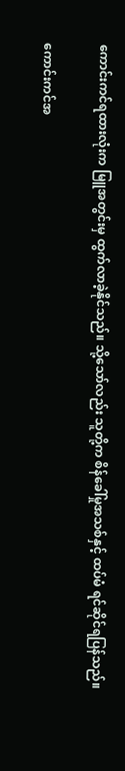ကောင်းကင်ရထားလုံးက မြူအတွင်းမှ ထွက်လာခဲ့နိုင်သည်။ သို့သော်လည်း သူတို့က စိန်ခေါ်မှုအသစ်နှင့် ထပ်မံ ရင်ဆိုင်ရပြန်သည်။

ကောင်းကင်အ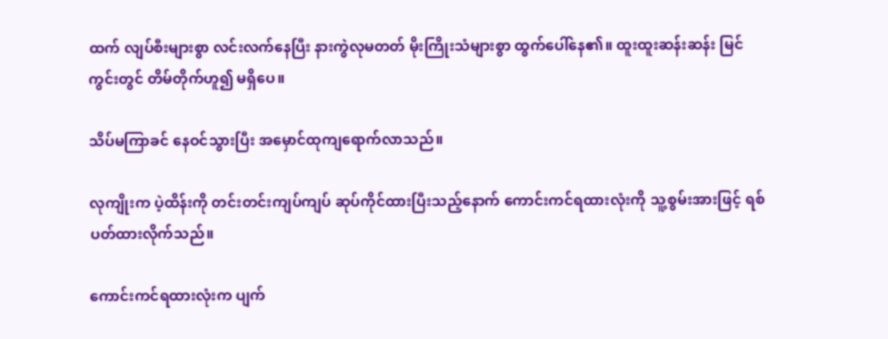ထက် လျပ်စီးများစွာ လင်းလက်နေပြီး နားကွဲလုမတတ် မိုးကြိုးသံများစွာ ထွက်ပေါ်နေ၏။ ထူးထူးဆန်းဆန်း မြင်ကွင်းတွင် တိမ်တိုက်ဟူ၍ မရှိပေ။

သိပ်မကြာခင် နေဝင်သွားပြီး အမှောင်ထုကျရောက်လာသည်။

လုကျိုးက ပဲ့ထိန်းကို တင်းတင်းကျပ်ကျပ် ဆုပ်ကိုင်ထားပြီးသည့်နောက် ကောင်းကင်ရထားလုံးကို သူ့စွမ်းအားဖြင့် ရစ်ပတ်ထားလိုက်သည်။

ကောင်းကင်ရထားလုံးက ပျက်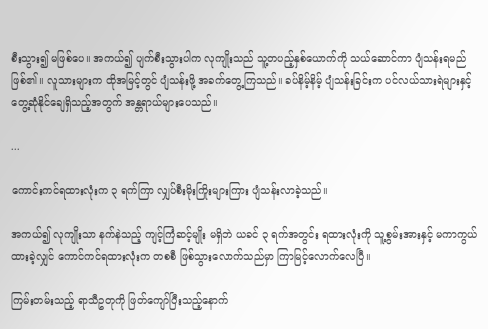စီးသွား၍ မဖြစ်ပေ။ အကယ်၍ ပျက်စီးသွားပါက လုကျိုးသည် သူ့တပည့်နှစ်ယောက်ကို သယ်ဆောင်ကာ ပျံသန်းရမည် ဖြစ်၏။ လူသားများက ထိုအမြင့်တွင် ပျံသန်းဖို့ အခက်တွေ့ကြသည်။ ခပ်နိမ့်နိမ့် ပျံသန်းခြင်းက ပင်လယ်သားရဲများနှင့် တွေ့ဆုံနိုင်ချေရှိသည့်အတွက် အန္တရာယ်များပေသည်။

...

ကောင်းကင်ရထားလုံးက ၃ ရက်ကြာ လျှပ်စီးမိုးကြိုးများကြား ပျံသန်းလာခဲ့သည်။

အကယ်၍ လုကျိုးသာ နက်နဲသည့် ကျင့်ကြံဆင့်မျိုး မရှိဘဲ ယခင် ၃ ရက်အတွင်း ရထားလုံးကို သူ့စွမ်းအားနှင့် မကာကွယ်ထားခဲ့လျှင် ကောင်ကင်ရထားလုံးက တစစီ ဖြစ်သွားလောက်သည်မှာ ကြာမြင့်လောက်လေပြီ။

ကြမ်းတမ်းသည့် ရာသီဥတုကို ဖြတ်ကျော်ပြီးသည့်နောက်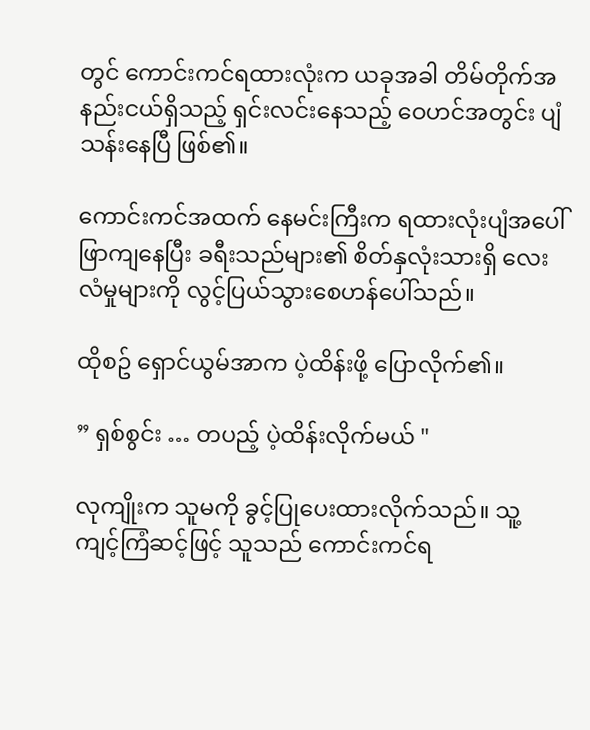တွင် ကောင်းကင်ရထားလုံးက ယခုအခါ တိမ်တိုက်အနည်းငယ်ရှိသည့် ရှင်းလင်းနေသည့် ဝေဟင်အတွင်း ပျံသန်းနေပြီ ဖြစ်၏။

ကောင်းကင်အထက် နေမင်းကြီးက ရထားလုံးပျံအပေါ် ဖြာကျနေပြီး ခရီးသည်များ၏ စိတ်နှလုံးသားရှိ လေးလံမှုများကို လွင့်ပြယ်သွားစေဟန်ပေါ်သည်။

ထိုစဥ် ရှောင်ယွမ်အာက ပဲ့ထိန်းဖို့ ပြောလိုက်၏။

” ရှစ်စွင်း … တပည့် ပဲ့ထိန်းလိုက်မယ် "

လုကျိုးက သူမကို ခွင့်ပြုပေးထားလိုက်သည်။ သူ့ကျင့်ကြံဆင့်ဖြင့် သူသည် ကောင်းကင်ရ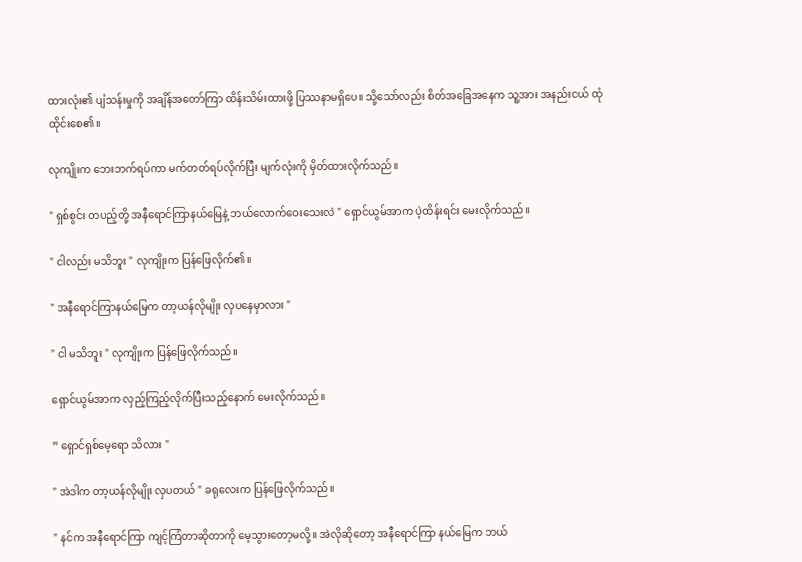ထားလုံး၏ ပျံသန်းမှုကို အချိန်အတော်ကြာ ထိန်းသိမ်းထားဖို့ ပြဿနာမရှိပေ။ သို့သော်လည်း စိတ်အခြေအနေက သူ့အား အနည်းငယ် ထုံထိုင်းစေ၏။

လုကျိုးက ဘေးဘက်ရပ်ကာ မက်တတ်ရပ်လိုက်ပြီး မျက်လုံးကို မှိတ်ထားလိုက်သည်။

" ရှစ်စွင်း တပည့်တို့ အနီရောင်ကြာနယ်မြေနဲ့ ဘယ်လောက်ဝေးသေးလဲ " ရှောင်ယွမ်အာက ပဲ့ထိန်းရင်း မေးလိုက်သည်။

" ငါလည်း မသိဘူး " လုကျိုးက ပြန်ဖြေလိုက်၏။

" အနီရောင်ကြာနယ်မြေက တာ့ယန်လိုမျိုး လှပနေမှာလား "

" ငါ မသိဘူး " လုကျိုးက ပြန်ဖြေလိုက်သည်။

ရှောင်ယွမ်အာက လှည့်ကြည့်လိုက်ပြီးသည့်နောက် မေးလိုက်သည်။

” ရှောင်ရှစ်မေ့ရော သိလား "

" အဲဒါက တာ့ယန်လိုမျိုး လှပတယ် " ခရုလေးက ပြန်ဖြေလိုက်သည်။

" နင်က အနီရောင်ကြာ ကျင့်ကြံတာဆိုတာကို မေ့သွားတော့မလို့။ အဲလိုဆိုတော့ အနီရောင်ကြာ နယ်မြေက ဘယ်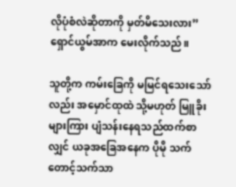လိုပုံစံလဲဆိုတာကို မှတ်မိသေးလား” ရှောင်ယွမ်အာက မေးလိုက်သည်။

သူတို့က ကမ်းခြေကို မမြင်ရသေးသော်လည်း အမှောင်ထုထဲ သို့မဟုတ် မြူခိုးများကြား ပျံသန်းနေရသည်ထက်စာလျှင် ယခုအခြေအနေက ပိုမို သက်တောင့်သက်သာ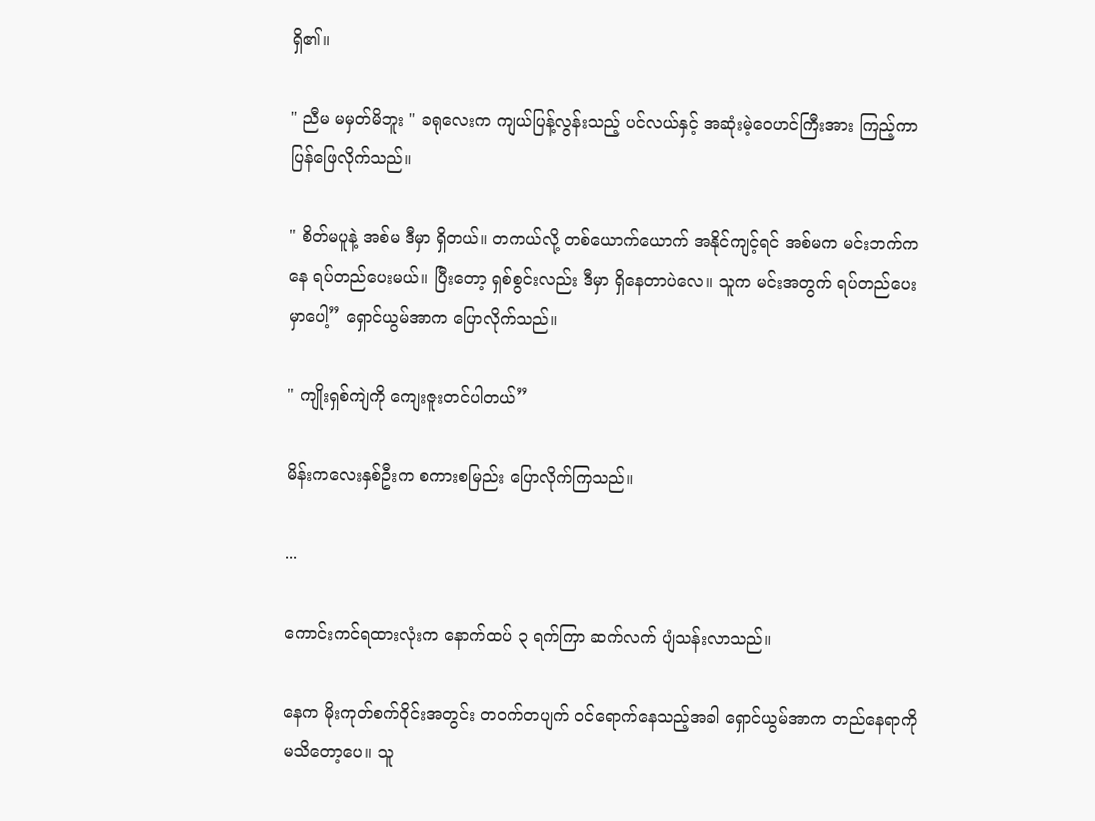ရှိ၏။

" ညီမ မမှတ်မိဘူး " ခရုလေးက ကျယ်ပြန့်လွန်းသည့် ပင်လယ်နှင့် အဆုံးမဲ့ဝေဟင်ကြီးအား ကြည့်ကာ ပြန်ဖြေလိုက်သည်။

" စိတ်မပူနဲ့ အစ်မ ဒီမှာ ရှိတယ်။ တကယ်လို့ တစ်ယောက်ယောက် အနိုင်ကျင့်ရင် အစ်မက မင်းဘက်ကနေ ရပ်တည်ပေးမယ်။ ပြီးတော့ ရှစ်စွင်းလည်း ဒီမှာ ရှိနေတာပဲလေ။ သူက မင်းအတွက် ရပ်တည်ပေးမှာပေါ့” ရှောင်ယွမ်အာက ပြောလိုက်သည်။

" ကျိုးရှစ်ကျဲကို ကျေးဇူးတင်ပါတယ်”

မိန်းကလေးနှစ်ဦးက စကားစမြည်း ပြောလိုက်ကြသည်။

...

ကောင်းကင်ရထားလုံးက နောက်ထပ် ၃ ရက်ကြာ ဆက်လက် ပျံသန်းလာသည်။

နေက မိုးကုတ်စက်ဝိုင်းအတွင်း တဝက်တပျက် ဝင်ရောက်နေသည့်အခါ ရှောင်ယွမ်အာက တည်နေရာကို မသိတော့ပေ။ သူ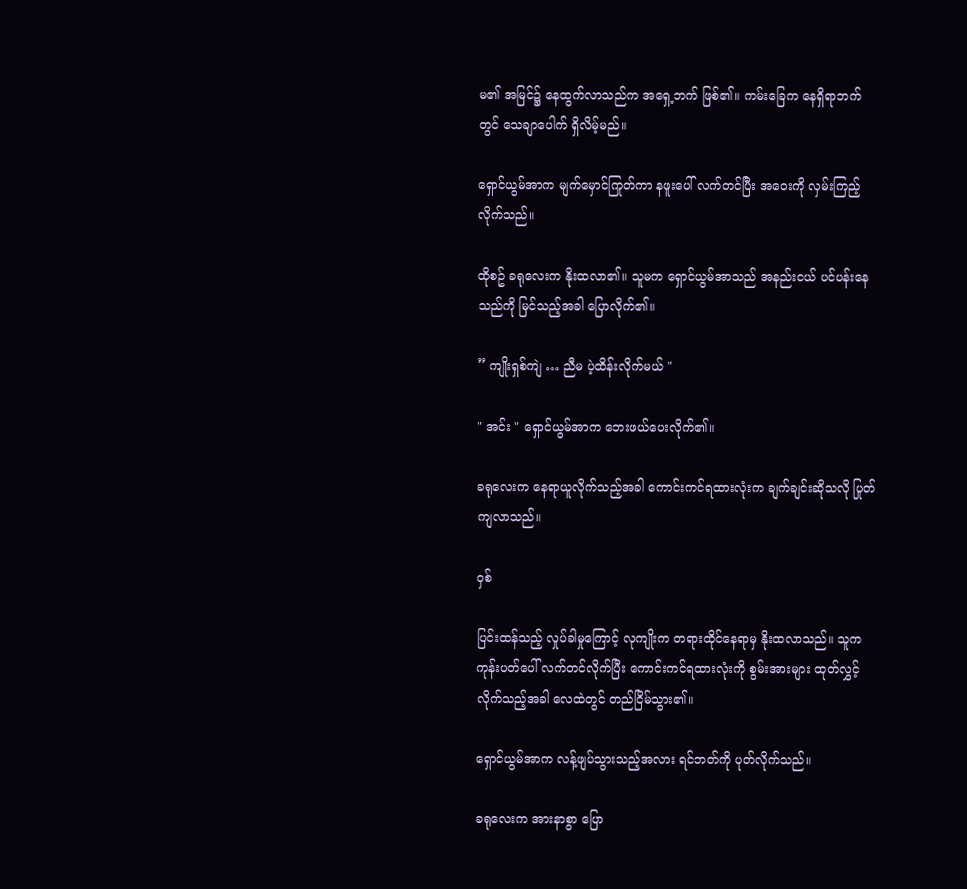မ၏ အမြင်၌ နေထွက်လာသည်က အရှေ့ဘက် ဖြစ်၏။ ကမ်းခြေက နေရှိရာဘက်တွင် သေချာပေါက် ရှိလိမ့်မည်။

ရှောင်ယွမ်အာက မျက်မှောင်ကြုတ်ကာ နဖူးပေါ် လက်တင်ပြီး အဝေးကို လှမ်းကြည့်လိုက်သည်။

ထိုစဥ် ခရုလေးက နိုးထလာ၏။ သူမက ရှောင်ယွမ်အာသည် အနည်းငယ် ပင်ပန်းနေသည်ကို မြင်သည့်အခါ ပြောလိုက်၏။

” ကျိုးရှစ်ကျဲ … ညီမ ပဲ့ထိန်းလိုက်မယ် "

" အင်း " ရှောင်ယွမ်အာက ဘေးဖယ်ပေးလိုက်၏။

ခရုလေးက နေရာယူလိုက်သည့်အခါ ကောင်းကင်ရထားလုံးက ချက်ချင်းဆိုသလို ပြုတ်ကျလာသည်။

ဝှစ်

ပြင်းထန်သည့် လှုပ်ခါမှုကြောင့် လုကျိုးက တရားထိုင်နေရာမှ နိုးထလာသည်။ သူက ကုန်းပတ်ပေါ် လက်တင်လိုက်ပြီး ကောင်းကင်ရထားလုံးကို စွမ်းအားများ ထုတ်လွှင့်လိုက်သည့်အခါ လေထဲတွင် တည်ငြိမ်သွား၏။

ရှောင်ယွမ်အာက လန့်ဖျပ်သွားသည့်အလား ရင်ဘတ်ကို ပုတ်လိုက်သည်။

ခရုလေးက အားနာစွာ ပြော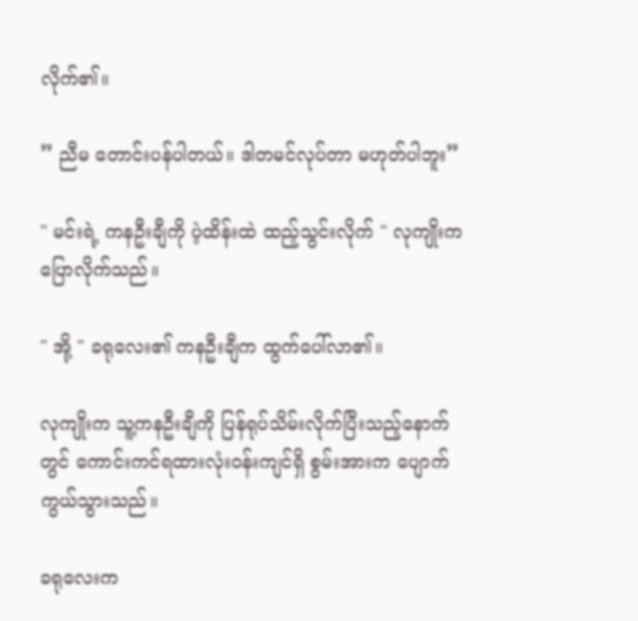လိုက်၏။

” ညီမ တောင်းပန်ပါတယ်။ ဒါတမင်လုပ်တာ မဟုတ်ပါဘူး”

" မင်းရဲ့ ကနဦးချီကို ပဲ့ထိန်းထဲ ထည့်သွင်းလိုက် " လုကျိုးက ပြောလိုက်သည်။

" အို့ " ခရုလေး၏ ကနဦးချီက ထွက်ပေါ်လာ၏။

လုကျိုးက သူ့ကနဦးချီကို ပြန်ရုပ်သိမ်းလိုက်ပြီးသည့်နောက်တွင် ကောင်းကင်ရထားလုံးဝန်းကျင်ရှိ စွမ်းအားက ပျောက်ကွယ်သွားသည်။

ခရုလေးက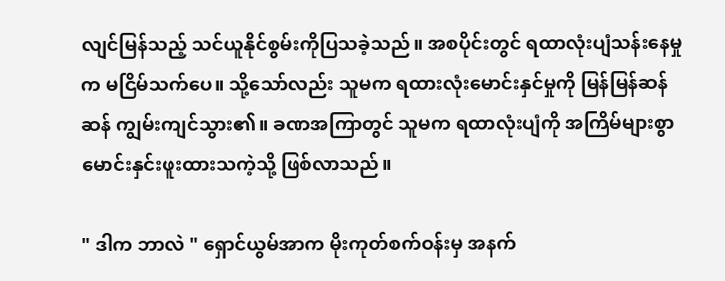လျင်မြန်သည့် သင်ယူနိုင်စွမ်းကိုပြသခဲ့သည်။ အစပိုင်းတွင် ရထာလုံးပျံသန်းနေမှုက မငြိမ်သက်ပေ။ သို့သော်လည်း သူမက ရထားလုံးမောင်းနှင်မှုကို မြန်မြန်ဆန်ဆန် ကျွမ်းကျင်သွား၏။ ခဏအကြာတွင် သူမက ရထာလုံးပျံကို အကြိမ်များစွာ မောင်းနှင်းဖူးထားသကဲ့သို့ ဖြစ်လာသည်။

" ဒါက ဘာလဲ " ရှောင်ယွမ်အာက မိုးကုတ်စက်ဝန်းမှ အနက်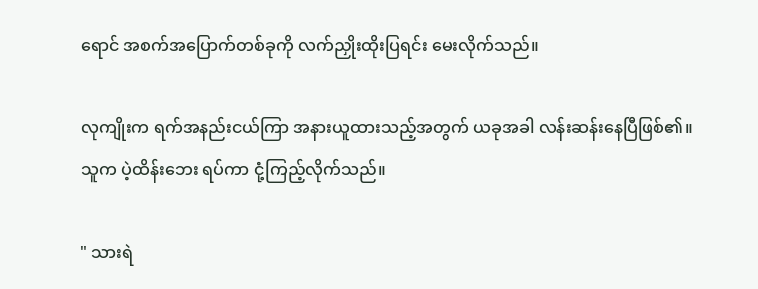ရောင် အစက်အပြောက်တစ်ခုကို လက်ညှိုးထိုးပြရင်း မေးလိုက်သည်။

လုကျိုးက ရက်အနည်းငယ်ကြာ အနားယူထားသည့်အတွက် ယခုအခါ လန်းဆန်းနေပြီဖြစ်၏။ သူက ပဲ့ထိန်းဘေး ရပ်ကာ ငုံ့ကြည့်လိုက်သည်။

" သားရဲ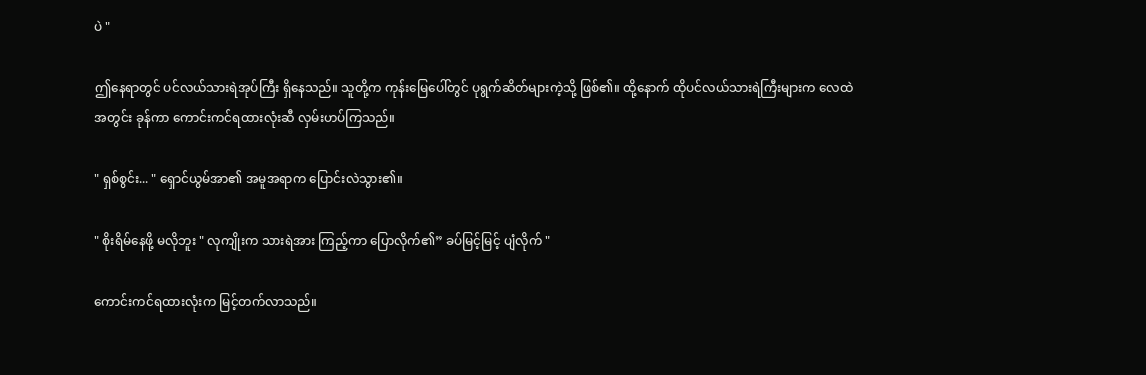ပဲ "

ဤနေရာတွင် ပင်လယ်သားရဲအုပ်ကြီး ရှိနေသည်။ သူတို့က ကုန်းမြေပေါ်တွင် ပုရွက်ဆိတ်များကဲ့သို့ ဖြစ်၏။ ထို့နောက် ထိုပင်လယ်သားရဲကြီးများက လေထဲအတွင်း ခုန်ကာ ကောင်းကင်ရထားလုံးဆီ လှမ်းဟပ်ကြသည်။

" ရှစ်စွင်း... " ရှောင်ယွမ်အာ၏ အမူအရာက ပြောင်းလဲသွား၏။

" စိုးရိမ်နေဖို့ မလိုဘူး " လုကျိုးက သားရဲအား ကြည့်ကာ ပြောလိုက်၏” ခပ်မြင့်မြင့် ပျံလိုက် "

ကောင်းကင်ရထားလုံးက မြင့်တက်လာသည်။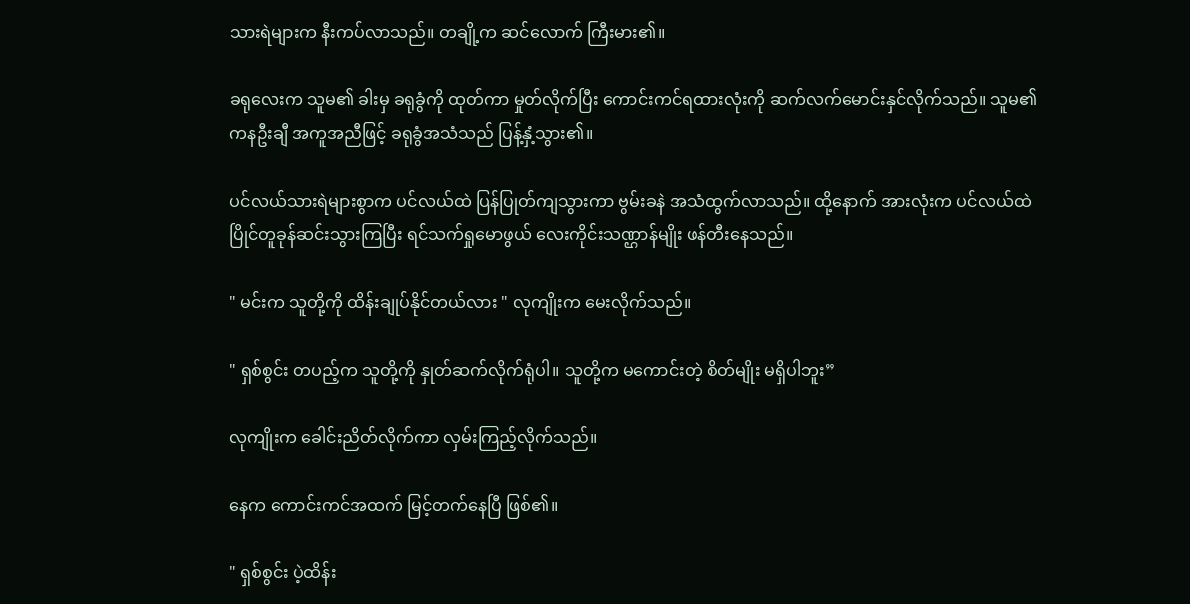သားရဲများက နီးကပ်လာသည်။ တချို့က ဆင်လောက် ကြီးမား၏။

ခရုလေးက သူမ၏ ခါးမှ ခရုခွံကို ထုတ်ကာ မှုတ်လိုက်ပြီး ကောင်းကင်ရထားလုံးကို ဆက်လက်မောင်းနှင်လိုက်သည်။ သူမ၏ ကနဦးချီ အကူအညီဖြင့် ခရုခွံအသံသည် ပြန့်နှံ့သွား၏။

ပင်လယ်သားရဲများစွာက ပင်လယ်ထဲ ပြန်ပြုတ်ကျသွားကာ ဗွမ်းခနဲ အသံထွက်လာသည်။ ထို့နောက် အားလုံးက ပင်လယ်ထဲ ပြိုင်တူခုန်ဆင်းသွားကြပြီး ရင်သက်ရှုမောဖွယ် လေးကိုင်းသဏ္ဌာန်မျိုး ဖန်တီးနေသည်။

" မင်းက သူတို့ကို ထိန်းချုပ်နိုင်တယ်လား " လုကျိုးက မေးလိုက်သည်။

" ရှစ်စွင်း တပည့်က သူတို့ကို နှုတ်ဆက်လိုက်ရုံပါ။ သူတို့က မကောင်းတဲ့ စိတ်မျိုး မရှိပါဘူး”

လုကျိုးက ခေါင်းညိတ်လိုက်ကာ လှမ်းကြည့်လိုက်သည်။

နေက ကောင်းကင်အထက် မြင့်တက်နေပြီ ဖြစ်၏။

" ရှစ်စွင်း ပဲ့ထိန်း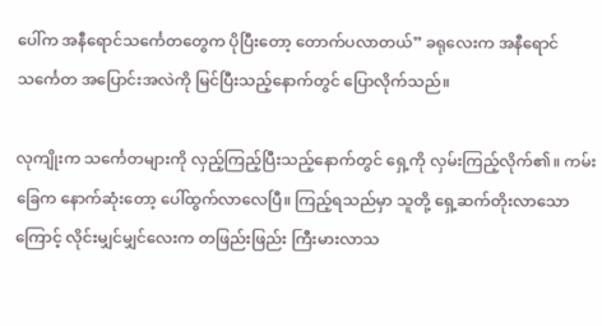ပေါ်က အနီရောင်သင်္ကေတတွေက ပိုပြီးတော့ တောက်ပလာတယ်” ခရုလေးက အနီရောင်သင်္ကေတ အပြောင်းအလဲကို မြင်ပြီးသည့်နောက်တွင် ပြောလိုက်သည်။

လုကျိုးက သင်္ကေတများကို လှည့်ကြည့်ပြီးသည့်နောက်တွင် ရှေ့ကို လှမ်းကြည့်လိုက်၏။ ကမ်းခြေက နောက်ဆုံးတော့ ပေါ်ထွက်လာလေပြီ။ ကြည့်ရသည်မှာ သူတို့ ရှေ့ဆက်တိုးလာသောကြောင့် လိုင်းမျှင်မျှင်လေးက တဖြည်းဖြည်း ကြီးမားလာသ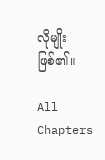လိုမျိုး ဖြစ်၏။

All Chapters